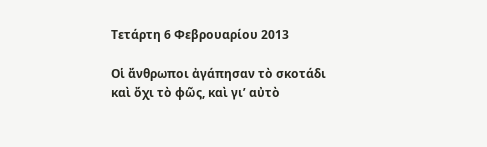Τετάρτη 6 Φεβρουαρίου 2013

Οἱ ἄνθρωποι ἀγάπησαν τὸ σκοτάδι καὶ ὄχι τὸ φῶς, καὶ γι’ αὐτὸ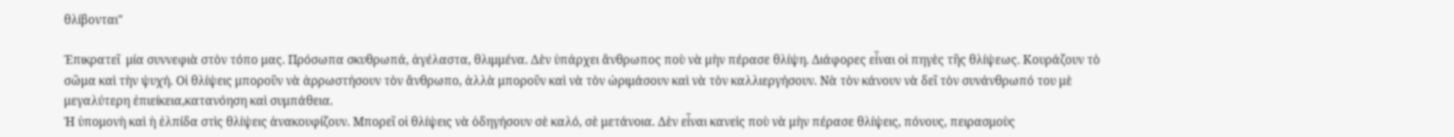θλίβονται"

Ἐπικρατεῖ  μία συννεφιὰ στὸν τόπο μας. Πρόσωπα σκυθρωπά, ἀγέλαστα, θλιμμένα. Δὲν ὑπάρχει ἄνθρωπος ποὺ νὰ μὴν πέρασε θλίψη. Διάφορες εἶναι οἱ πηγὲς τῆς θλίψεως. Κουράζουν τὸ σῶμα καὶ τὴν ψυχή. Οἱ θλίψεις μποροῦν νὰ ἀρρωστήσουν τὸν ἄνθρωπο, ἀλλὰ μποροῦν καὶ νὰ τὸν ὡριμάσουν καὶ νὰ τὸν καλλιεργήσουν. Νὰ τὸν κάνουν νὰ δεῖ τὸν συνάνθρωπό του μὲ μεγαλύτερη ἐπιείκεια,κατανόηση καὶ συμπάθεια.
Ἡ ὑπομονὴ καὶ ἡ ἐλπίδα στὶς θλίψεις ἀνακουφίζουν. Μπορεῖ οἱ θλίψεις νὰ ὁδηγήσουν σὲ καλό, σὲ μετάνοια. Δὲν εἶναι κανεὶς ποὺ νὰ μὴν πέρασε θλίψεις, πόνους, πειρασμοὺς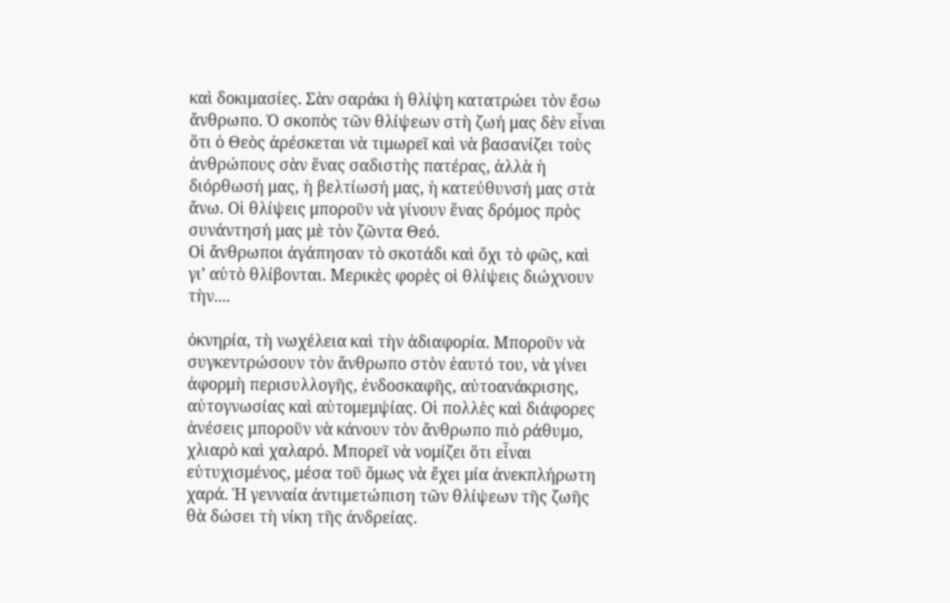καὶ δοκιμασίες. Σὰν σαράκι ἡ θλίψη κατατρώει τὸν ἔσω ἄνθρωπο. Ὁ σκοπὸς τῶν θλίψεων στὴ ζωή μας δὲν εἶναι ὅτι ὁ Θεὸς ἀρέσκεται νὰ τιμωρεῖ καὶ νὰ βασανίζει τοὺς ἀνθρώπους σὰν ἕνας σαδιστὴς πατέρας, ἀλλὰ ἡ διόρθωσή μας, ἡ βελτίωσή μας, ἡ κατεύθυνσή μας στὰ ἄνω. Οἱ θλίψεις μποροῦν νὰ γίνουν ἕνας δρόμος πρὸς συνάντησή μας μὲ τὸν ζῶντα Θεό.
Οἱ ἄνθρωποι ἀγάπησαν τὸ σκοτάδι καὶ ὄχι τὸ φῶς, καὶ γι’ αὐτὸ θλίβονται. Μερικὲς φορὲς οἱ θλίψεις διώχνουν τὴν....

ὀκνηρία, τὴ νωχέλεια καὶ τὴν ἀδιαφορία. Μποροῦν νὰ συγκεντρώσουν τὸν ἄνθρωπο στὸν ἑαυτό του, νὰ γίνει ἀφορμὴ περισυλλογῆς, ἐνδοσκαφῆς, αὐτοανάκρισης, αὐτογνωσίας καὶ αὐτομεμψίας. Οἱ πολλὲς καὶ διάφορες ἀνέσεις μποροῦν νὰ κάνουν τὸν ἄνθρωπο πιὸ ράθυμο, χλιαρὸ καὶ χαλαρό. Μπορεῖ νὰ νομίζει ὅτι εἶναι εὐτυχισμένος, μέσα τοῦ ὅμως νὰ ἔχει μία ἀνεκπλήρωτη χαρά. Ἡ γενναία ἀντιμετώπιση τῶν θλίψεων τῆς ζωῆς θὰ δώσει τὴ νίκη τῆς ἀνδρείας.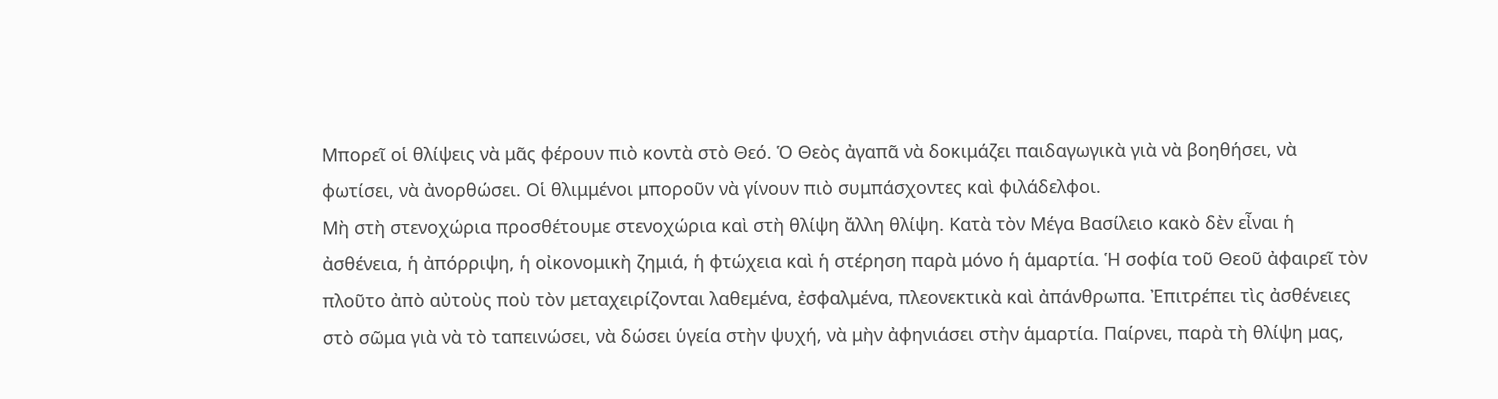Μπορεῖ οἱ θλίψεις νὰ μᾶς φέρουν πιὸ κοντὰ στὸ Θεό. Ὁ Θεὸς ἀγαπᾶ νὰ δοκιμάζει παιδαγωγικὰ γιὰ νὰ βοηθήσει, νὰ φωτίσει, νὰ ἀνορθώσει. Οἱ θλιμμένοι μποροῦν νὰ γίνουν πιὸ συμπάσχοντες καὶ φιλάδελφοι.
Μὴ στὴ στενοχώρια προσθέτουμε στενοχώρια καὶ στὴ θλίψη ἄλλη θλίψη. Κατὰ τὸν Μέγα Βασίλειο κακὸ δὲν εἶναι ἡ ἀσθένεια, ἡ ἀπόρριψη, ἡ οἰκονομικὴ ζημιά, ἡ φτώχεια καὶ ἡ στέρηση παρὰ μόνο ἡ ἁμαρτία. Ἡ σοφία τοῦ Θεοῦ ἀφαιρεῖ τὸν πλοῦτο ἀπὸ αὐτοὺς ποὺ τὸν μεταχειρίζονται λαθεμένα, ἐσφαλμένα, πλεονεκτικὰ καὶ ἀπάνθρωπα. Ἐπιτρέπει τὶς ἀσθένειες στὸ σῶμα γιὰ νὰ τὸ ταπεινώσει, νὰ δώσει ὑγεία στὴν ψυχή, νὰ μὴν ἀφηνιάσει στὴν ἁμαρτία. Παίρνει, παρὰ τὴ θλίψη μας,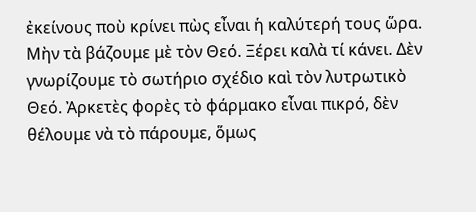ἐκείνους ποὺ κρίνει πὼς εἶναι ἡ καλύτερή τους ὥρα. Μὴν τὰ βάζουμε μὲ τὸν Θεό. Ξέρει καλὰ τί κάνει. Δὲν γνωρίζουμε τὸ σωτήριο σχέδιο καὶ τὸν λυτρωτικὸ Θεό. Ἀρκετὲς φορὲς τὸ φάρμακο εἶναι πικρό, δὲν θέλουμε νὰ τὸ πάρουμε, ὅμως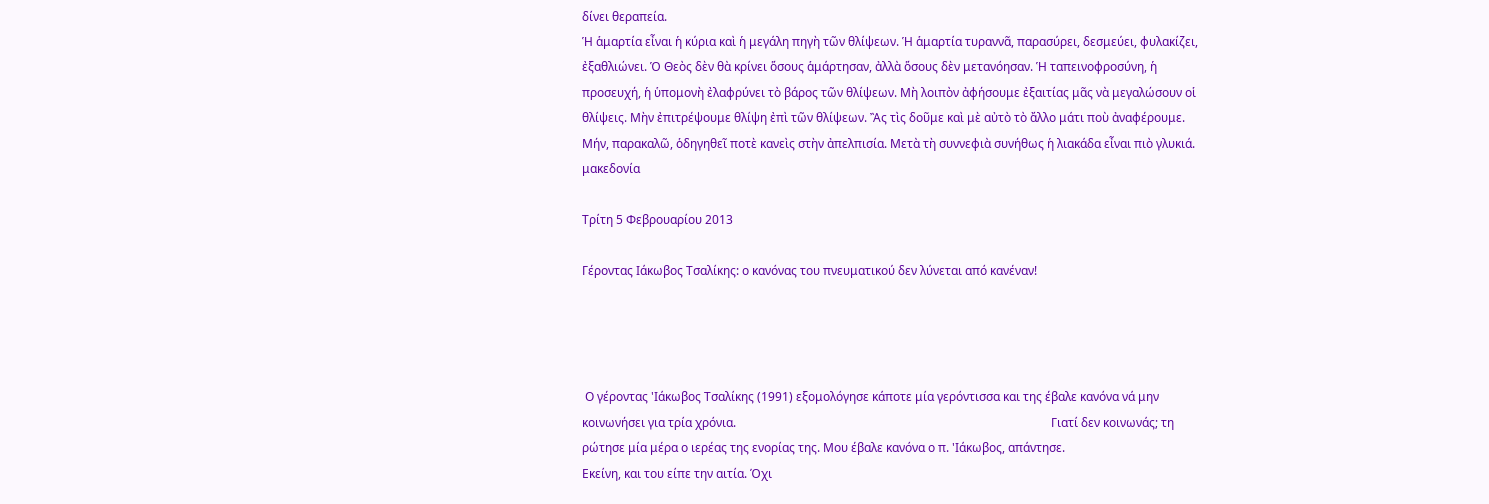δίνει θεραπεία.
Ἡ ἁμαρτία εἶναι ἡ κύρια καὶ ἡ μεγάλη πηγὴ τῶν θλίψεων. Ἡ ἁμαρτία τυραννᾶ, παρασύρει, δεσμεύει, φυλακίζει, ἐξαθλιώνει. Ὁ Θεὸς δὲν θὰ κρίνει ὅσους ἁμάρτησαν, ἀλλὰ ὅσους δὲν μετανόησαν. Ἡ ταπεινοφροσύνη, ἡ προσευχή, ἡ ὑπομονὴ ἐλαφρύνει τὸ βάρος τῶν θλίψεων. Μὴ λοιπὸν ἀφήσουμε ἐξαιτίας μᾶς νὰ μεγαλώσουν οἱ θλίψεις. Μὴν ἐπιτρέψουμε θλίψη ἐπὶ τῶν θλίψεων. Ἂς τὶς δοῦμε καὶ μὲ αὐτὸ τὸ ἄλλο μάτι ποὺ ἀναφέρουμε. Μήν, παρακαλῶ, ὁδηγηθεῖ ποτὲ κανεὶς στὴν ἀπελπισία. Μετὰ τὴ συννεφιὰ συνήθως ἡ λιακάδα εἶναι πιὸ γλυκιά.
μακεδονία

Τρίτη 5 Φεβρουαρίου 2013

Γέροντας Ιάκωβος Τσαλίκης: ο κανόνας του πνευματικού δεν λύνεται από κανέναν!




 Ο γέροντας 'Ιάκωβος Τσαλίκης (1991) εξομολόγησε κάποτε μία γερόντισσα και της έβαλε κανόνα νά μην κοινωνήσει για τρία χρόνια.                                                                                                         Γιατί δεν κοινωνάς; τη ρώτησε μία μέρα ο ιερέας της ενορίας της. Μου έβαλε κανόνα ο π. 'Ιάκωβος, απάντησε.
Εκείνη, και του είπε την αιτία. Όχι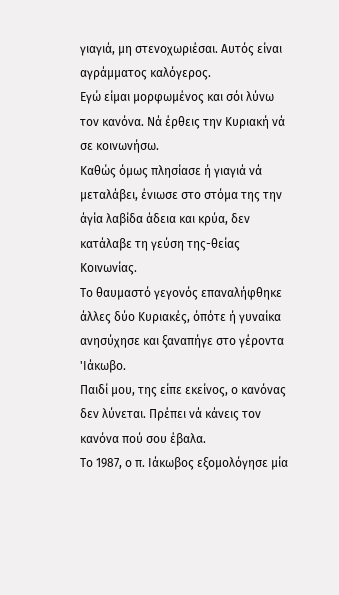γιαγιά, μη στενοχωριέσαι. Αυτός είναι αγράμματος καλόγερος.
Εγώ είμαι μορφωμένος και σόι λύνω τον κανόνα. Νά έρθεις την Κυριακή νά σε κοινωνήσω.
Καθώς όμως πλησίασε ή γιαγιά νά μεταλάβει, ένιωσε στο στόμα της την άγία λαβίδα άδεια και κρύα, δεν κατάλαβε τη γεύση της-θείας Κοινωνίας.
Το θαυμαστό γεγονός επαναλήφθηκε άλλες δύο Κυριακές, όπότε ή γυναίκα ανησύχησε και ξαναπήγε στο γέροντα 'Ιάκωβο.
Παιδί μου, της είπε εκείνος, ο κανόνας δεν λύνεται. Πρέπει νά κάνεις τον κανόνα πού σου έβαλα.
Το 1987, ο π. Ιάκωβος εξομολόγησε μία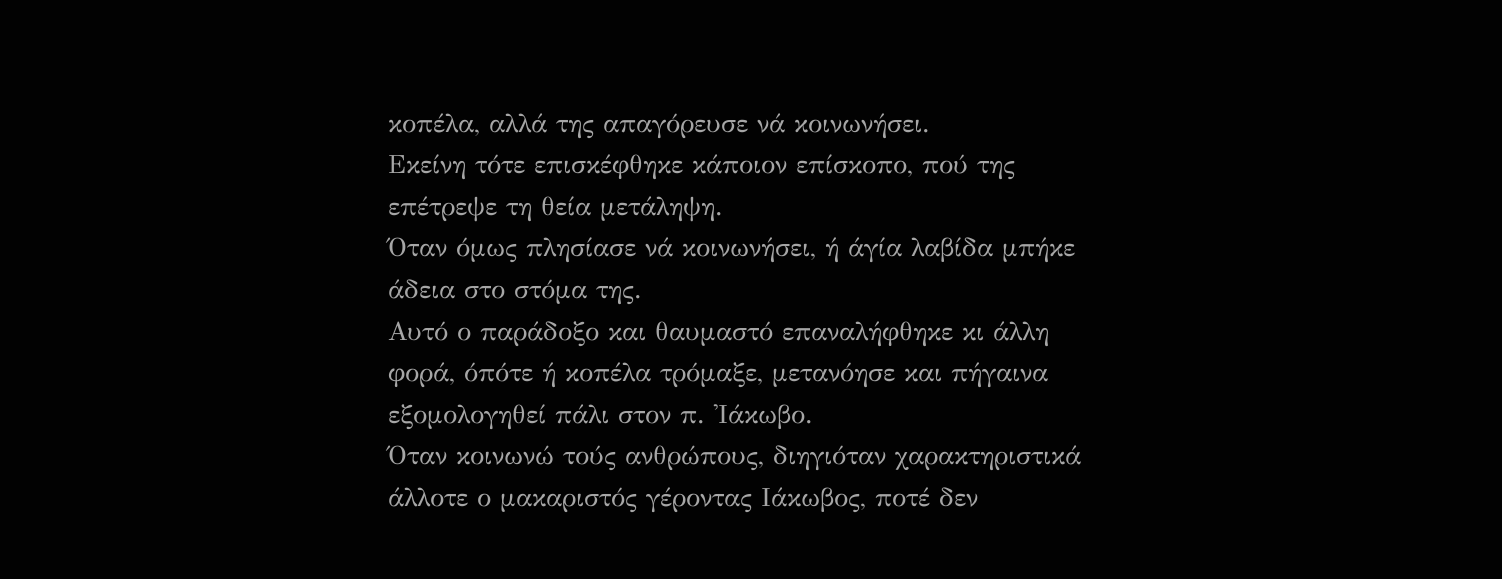κοπέλα, αλλά της απαγόρευσε νά κοινωνήσει.
Εκείνη τότε επισκέφθηκε κάποιον επίσκοπο, πού της επέτρεψε τη θεία μετάληψη.
Όταν όμως πλησίασε νά κοινωνήσει, ή άγία λαβίδα μπήκε άδεια στο στόμα της.
Αυτό ο παράδοξο και θαυμαστό επαναλήφθηκε κι άλλη φορά, όπότε ή κοπέλα τρόμαξε, μετανόησε και πήγαινα εξομολογηθεί πάλι στον π. 'Ιάκωβο.
Όταν κοινωνώ τούς ανθρώπους, διηγιόταν χαρακτηριστικά άλλοτε ο μακαριστός γέροντας Ιάκωβος, ποτέ δεν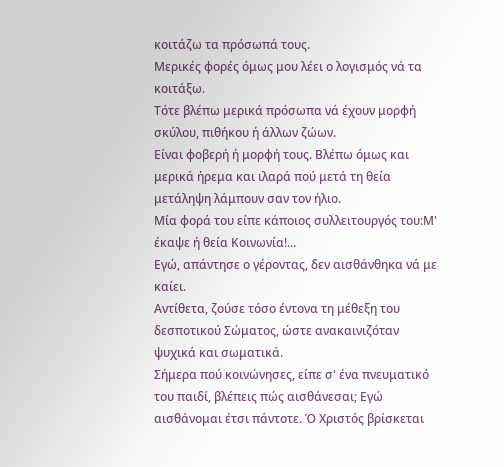κοιτάζω τα πρόσωπά τους.
Μερικές φορές όμως μου λέει ο λογισμός νά τα κοιτάξω.
Τότε βλέπω μερικά πρόσωπα νά έχουν μορφή σκύλου, πιθήκου ή άλλων ζώων.
Είναι φοβερή ή μορφή τους. Βλέπω όμως και μερικά ήρεμα και ιλαρά πού μετά τη θεία μετάληψη λάμπουν σαν τον ήλιο.
Μία φορά του είπε κάποιος συλλειτουργός του:Μ' έκαψε ή θεία Κοινωνία!...
Εγώ, απάντησε ο γέροντας, δεν αισθάνθηκα νά με καίει.
Αντίθετα, ζούσε τόσο έντονα τη μέθεξη του δεσποτικού Σώματος, ώστε ανακαινιζόταν ψυχικά και σωματικά.
Σήμερα πού κοινώνησες, είπε σ' ένα πνευματικό του παιδί, βλέπεις πώς αισθάνεσαι; Εγώ αισθάνομαι έτσι πάντοτε. Ό Χριστός βρίσκεται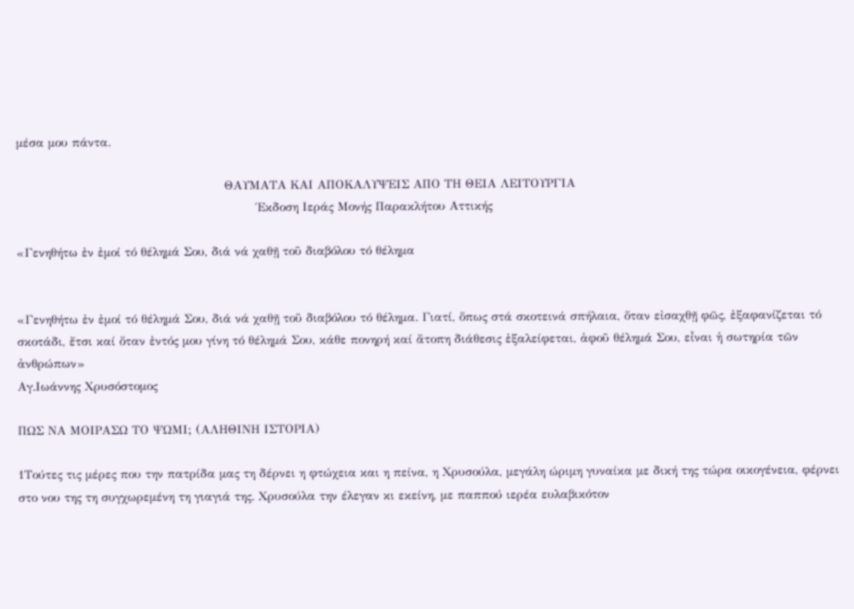μέσα μου πάντα.

                                                    ΘΑΥΜΑΤΑ ΚΑΙ ΑΠΟΚΑΛΥΨΕΙΣ ΑΠΟ ΤΗ ΘΕΙΑ ΛΕΙΤΟΥΡΓΙΑ
                                                            Έκδοση Ιεράς Μονής Παρακλήτου Αττικής

«Γενηθήτω ἐν ἐμοί τό θέλημά Σου, διά νά χαθῇ τοῦ διαβόλου τό θέλημα


«Γενηθήτω ἐν ἐμοί τό θέλημά Σου, διά νά χαθῇ τοῦ διαβόλου τό θέλημα. Γιατί, ὅπως στά σκοτεινά σπήλαια, ὅταν εἰσαχθῇ φῶς, ἐξαφανίζεται τό σκοτάδι, ἔτσι καί ὅταν ἐντός μου γίνη τό θέλημά Σου, κάθε πονηρή καί ἄτοπη διάθεσις ἐξαλείφεται, ἀφοῦ θέλημά Σου, εἶναι ἡ σωτηρία τῶν ἀνθρώπων»
Αγ.Ιωάννης Χρυσόστομος

ΠΩΣ ΝΑ ΜΟΙΡΑΣΩ ΤΟ ΨΩΜΙ; (ΑΛΗΘΙΝΗ ΙΣΤΟΡΙΑ)

1Τούτες τις μέρες που την πατρίδα μας τη δέρνει η φτώχεια και η πείνα, η Χρυσούλα, μεγάλη ώριμη γυναίκα με δική της τώρα οικογένεια, φέρνει στο νου της τη συγχωρεμένη τη γιαγιά της. Χρυσούλα την έλεγαν κι εκείνη, με παππού ιερέα ευλαβικότον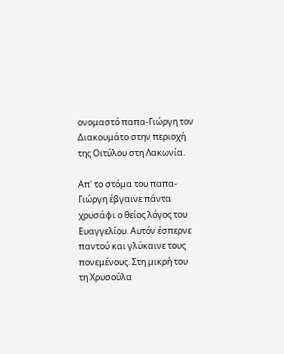ονομαστό παπα-Γιώργη τον Διακουμάτο στην περιοχή της Οιτύλου στη Λακωνία.

Απ' το στόμα του παπα-Γιώργη έβγαινε πάντα χρυσάφι ο θείος λόγος του Ευαγγελίου. Αυτόν έσπερνε παντού και γλύκαινε τους πονεμένους. Στη μικρή του τη Χρυσούλα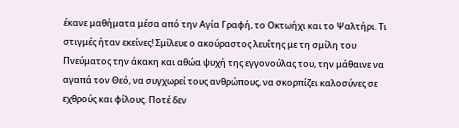έκανε μαθήματα μέσα από την Αγία Γραφή, το Οκτωήχι και το Ψαλτήρι. Τι στιγμές ήταν εκείνες! Σμίλευε ο ακούραστος λευΐτης με τη σμίλη του Πνεύματος την άκακη και αθώα ψυχή της εγγονούλας του, την μάθαινε να αγαπά τον Θεό, να συγχωρεί τους ανθρώπους, να σκορπίζει καλοσύνες σε εχθρούς και φίλους. Ποτέ δεν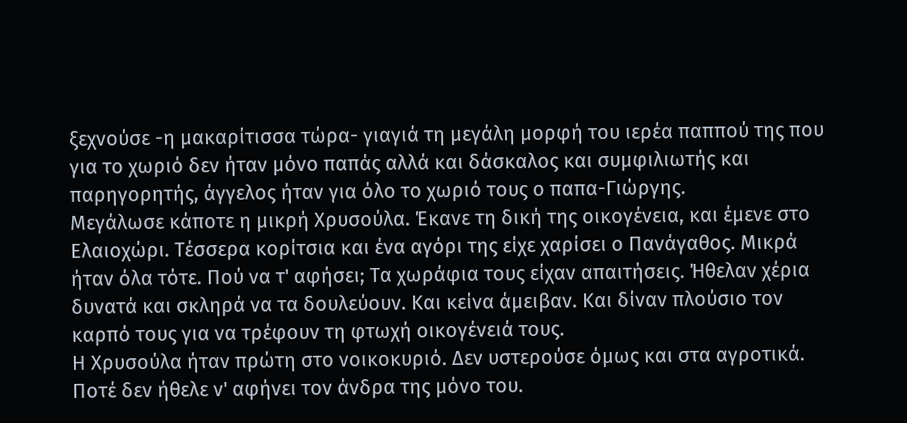ξεχνούσε -η μακαρίτισσα τώρα- γιαγιά τη μεγάλη μορφή του ιερέα παππού της που για το χωριό δεν ήταν μόνο παπάς αλλά και δάσκαλος και συμφιλιωτής και παρηγορητής, άγγελος ήταν για όλο το χωριό τους ο παπα-Γιώργης.
Μεγάλωσε κάποτε η μικρή Χρυσούλα. Έκανε τη δική της οικογένεια, και έμενε στο Ελαιοχώρι. Τέσσερα κορίτσια και ένα αγόρι της είχε χαρίσει ο Πανάγαθος. Μικρά ήταν όλα τότε. Πού να τ' αφήσει; Τα χωράφια τους είχαν απαιτήσεις. Ήθελαν χέρια δυνατά και σκληρά να τα δουλεύουν. Και κείνα άμειβαν. Και δίναν πλούσιο τον καρπό τους για να τρέφουν τη φτωχή οικογένειά τους.
Η Χρυσούλα ήταν πρώτη στο νοικοκυριό. Δεν υστερούσε όμως και στα αγροτικά. Ποτέ δεν ήθελε ν' αφήνει τον άνδρα της μόνο του.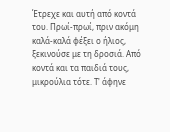Έτρεχε και αυτή από κοντά του. Πρωί-πρωί, πριν ακόμη καλά-καλά φέξει ο ήλιος, ξεκινούσε με τη δροσιά. Από κοντά και τα παιδιά τους, μικρούλια τότε. Τ' άφηνε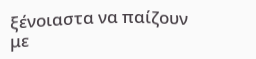ξένοιαστα να παίζουν με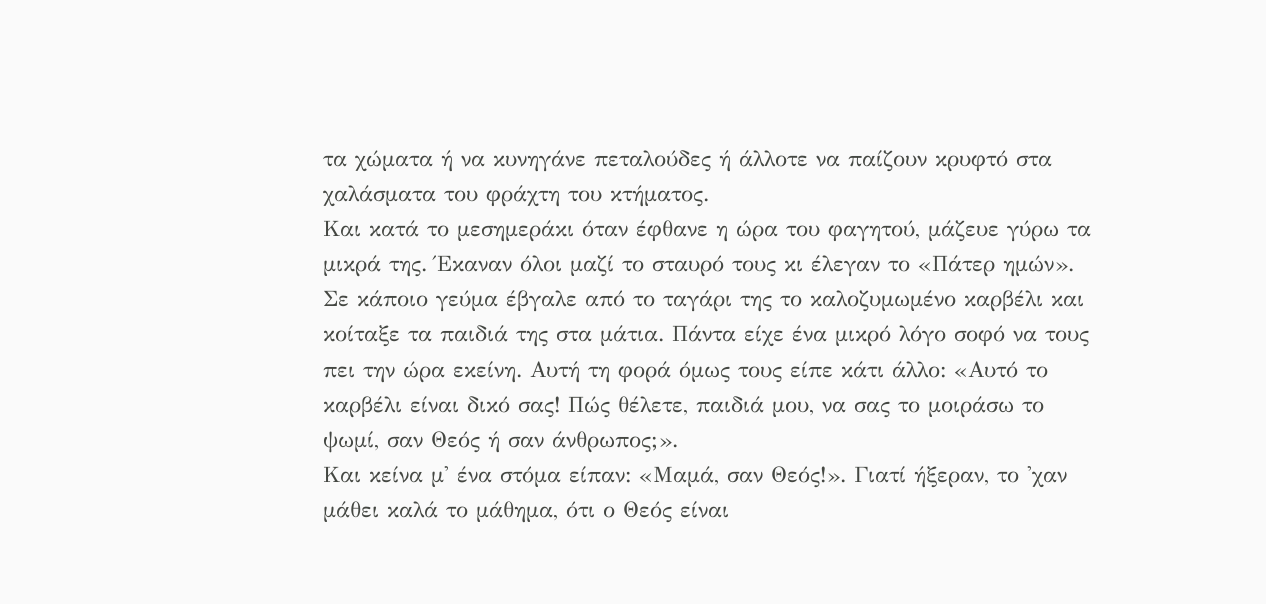τα χώματα ή να κυνηγάνε πεταλούδες ή άλλοτε να παίζουν κρυφτό στα χαλάσματα του φράχτη του κτήματος.
Και κατά το μεσημεράκι όταν έφθανε η ώρα του φαγητού, μάζευε γύρω τα μικρά της. Έκαναν όλοι μαζί το σταυρό τους κι έλεγαν το «Πάτερ ημών». Σε κάποιο γεύμα έβγαλε από το ταγάρι της το καλοζυμωμένο καρβέλι και κοίταξε τα παιδιά της στα μάτια. Πάντα είχε ένα μικρό λόγο σοφό να τους πει την ώρα εκείνη. Αυτή τη φορά όμως τους είπε κάτι άλλο: «Αυτό το καρβέλι είναι δικό σας! Πώς θέλετε, παιδιά μου, να σας το μοιράσω το ψωμί, σαν Θεός ή σαν άνθρωπος;».
Και κείνα μ' ένα στόμα είπαν: «Μαμά, σαν Θεός!». Γιατί ήξεραν, το 'χαν μάθει καλά το μάθημα, ότι ο Θεός είναι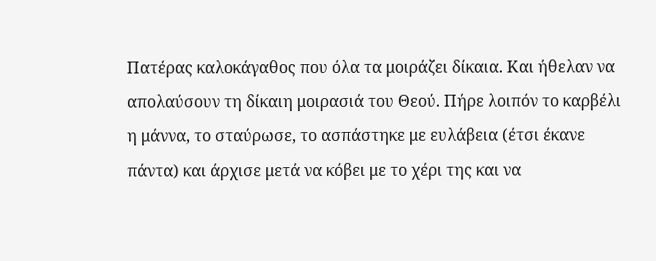Πατέρας καλοκάγαθος που όλα τα μοιράζει δίκαια. Και ήθελαν να απολαύσουν τη δίκαιη μοιρασιά του Θεού. Πήρε λοιπόν το καρβέλι η μάννα, το σταύρωσε, το ασπάστηκε με ευλάβεια (έτσι έκανε πάντα) και άρχισε μετά να κόβει με το χέρι της και να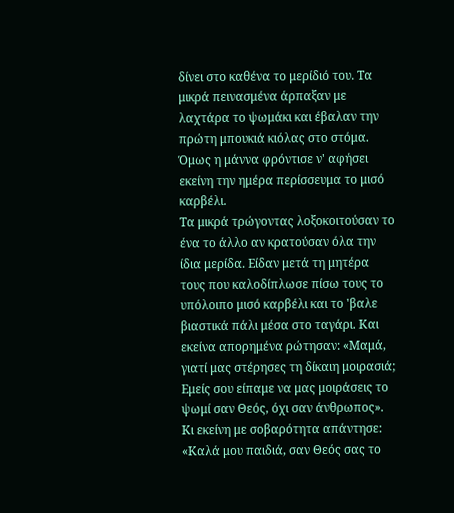δίνει στο καθένα το μερίδιό του. Τα μικρά πεινασμένα άρπαξαν με λαχτάρα το ψωμάκι και έβαλαν την πρώτη μπουκιά κιόλας στο στόμα. Όμως η μάννα φρόντισε ν' αφήσει εκείνη την ημέρα περίσσευμα το μισό καρβέλι.
Τα μικρά τρώγοντας λοξοκοιτούσαν το ένα το άλλο αν κρατούσαν όλα την ίδια μερίδα. Είδαν μετά τη μητέρα τους που καλοδίπλωσε πίσω τους το υπόλοιπο μισό καρβέλι και το 'βαλε βιαστικά πάλι μέσα στο ταγάρι. Και εκείνα απορημένα ρώτησαν: «Μαμά, γιατί μας στέρησες τη δίκαιη μοιρασιά; Εμείς σου είπαμε να μας μοιράσεις το ψωμί σαν Θεός, όχι σαν άνθρωπος».
Κι εκείνη με σοβαρότητα απάντησε: «Καλά μου παιδιά, σαν Θεός σας το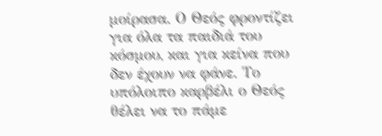μοίρασα. Ο Θεός φροντίζει για όλα τα παιδιά του κόσμου, και για κείνα που δεν έχουν να φάνε. Το υπόλοιπο καρβέλι ο Θεός θέλει να το πάμε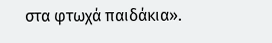στα φτωχά παιδάκια».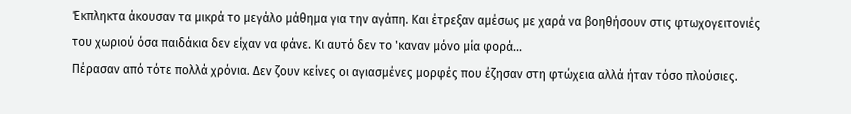Έκπληκτα άκουσαν τα μικρά το μεγάλο μάθημα για την αγάπη. Και έτρεξαν αμέσως με χαρά να βοηθήσουν στις φτωχογειτονιές του χωριού όσα παιδάκια δεν είχαν να φάνε. Κι αυτό δεν το 'καναν μόνο μία φορά...
Πέρασαν από τότε πολλά χρόνια. Δεν ζουν κείνες οι αγιασμένες μορφές που έζησαν στη φτώχεια αλλά ήταν τόσο πλούσιες.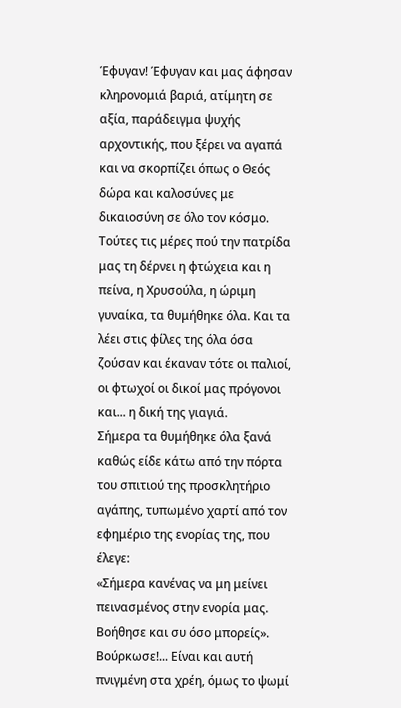Έφυγαν! Έφυγαν και μας άφησαν κληρονομιά βαριά, ατίμητη σε αξία, παράδειγμα ψυχής αρχοντικής, που ξέρει να αγαπά και να σκορπίζει όπως ο Θεός δώρα και καλοσύνες με δικαιοσύνη σε όλο τον κόσμο.
Τούτες τις μέρες πού την πατρίδα μας τη δέρνει η φτώχεια και η πείνα, η Χρυσούλα, η ώριμη γυναίκα, τα θυμήθηκε όλα. Και τα λέει στις φίλες της όλα όσα ζούσαν και έκαναν τότε οι παλιοί, οι φτωχοί οι δικοί μας πρόγονοι και... η δική της γιαγιά.
Σήμερα τα θυμήθηκε όλα ξανά καθώς είδε κάτω από την πόρτα του σπιτιού της προσκλητήριο αγάπης, τυπωμένο χαρτί από τον εφημέριο της ενορίας της, που έλεγε:
«Σήμερα κανένας να μη μείνει πεινασμένος στην ενορία μας. Βοήθησε και συ όσο μπορείς».
Βούρκωσε!... Είναι και αυτή πνιγμένη στα χρέη, όμως το ψωμί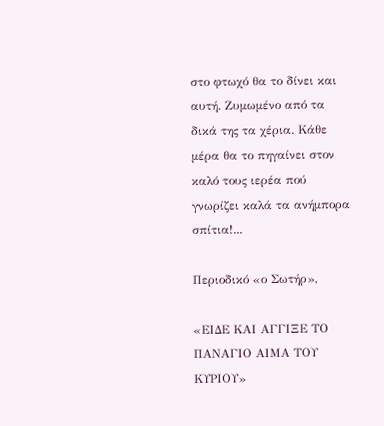στο φτωχό θα το δίνει και αυτή. Ζυμωμένο από τα δικά της τα χέρια. Κάθε μέρα θα το πηγαίνει στον καλό τους ιερέα πού γνωρίζει καλά τα ανήμπορα σπίτια!...

Περιοδικό «ο Σωτήρ»,

«ΕΙΔΕ ΚΑΙ ΑΓΓΙΞΕ ΤΟ ΠΑΝΑΓΙΟ ΑΙΜΑ ΤΟΥ ΚΥΡΙΟΥ»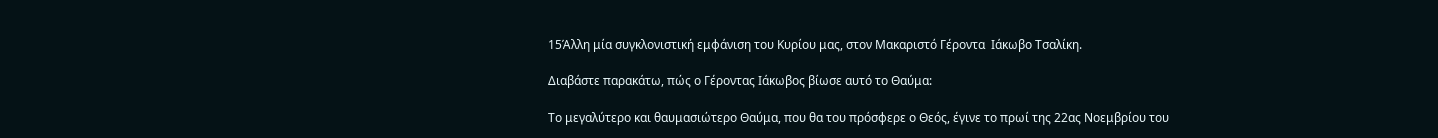15Άλλη μία συγκλονιστική εμφάνιση του Κυρίου μας, στον Μακαριστό Γέροντα  Ιάκωβο Τσαλίκη.

Διαβάστε παρακάτω, πώς ο Γέροντας Ιάκωβος βίωσε αυτό το Θαύμα:

Το μεγαλύτερο και θαυμασιώτερο Θαύμα, που θα του πρόσφερε ο Θεός, έγινε το πρωί της 22ας Νοεμβρίου του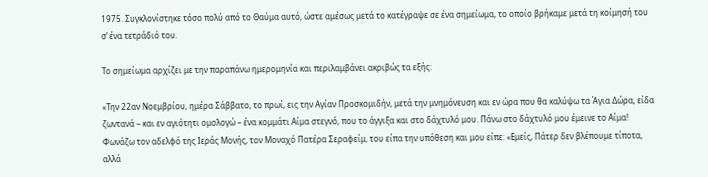1975. Συγκλονίστηκε τόσο πολύ από το Θαύμα αυτό, ώστε αμέσως μετά το κατέγραψε σε ένα σημείωμα, το οποίο βρήκαμε μετά τη κοίμησή του σ’ ένα τετράδιό του.

Το σημείωμα αρχίζει με την παραπάνω ημερομηνία και περιλαμβάνει ακριβώς τα εξής:

«Την 22αν Νοεμβρίου, ημέρα Σάββατο, το πρωί, εις την Αγίαν Προσκομιδήν, μετά την μνημόνευση και εν ώρα που θα καλύψω τα Άγια Δώρα, είδα ζωντανά – και εν αγιότητι ομολογώ – ένα κομμάτι Αίμα στεγνό, που το άγγιξα και στο δάχτυλό μου. Πάνω στο δάχτυλό μου έμεινε το Αίμα!  Φωνάζω τον αδελφό της Ιεράς Μονής, τον Μοναχό Πατέρα Σεραφείμ, του είπα την υπόθεση και μου είπε: «Εμείς, Πάτερ δεν βλέπουμε τίποτα, αλλά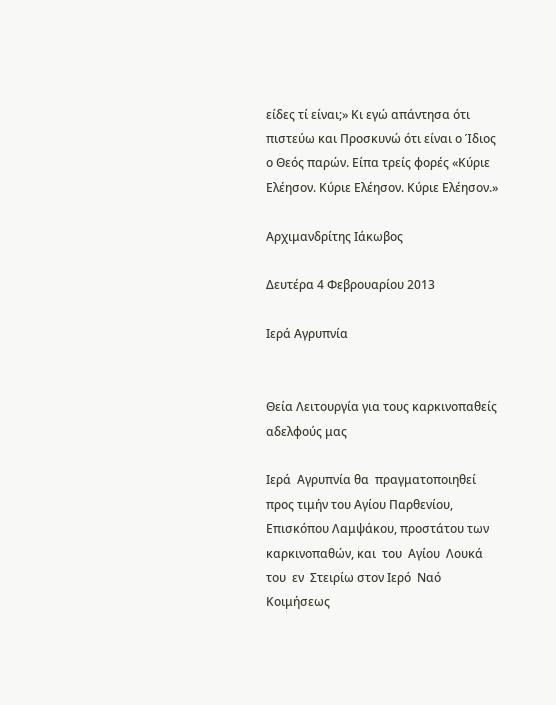είδες τί είναι;» Κι εγώ απάντησα ότι πιστεύω και Προσκυνώ ότι είναι ο Ίδιος ο Θεός παρών. Είπα τρείς φορές «Κύριε Ελέησον. Κύριε Ελέησον. Κύριε Ελέησον.»

Αρχιμανδρίτης Ιάκωβος

Δευτέρα 4 Φεβρουαρίου 2013

Ιερά Αγρυπνία


Θεία Λειτουργία για τους καρκινοπαθείς αδελφούς μας

Ιερά  Αγρυπνία θα  πραγματοποιηθεί  προς τιμήν του Αγίου Παρθενίου, Επισκόπου Λαμψάκου, προστάτου των καρκινοπαθών, και  του  Αγίου  Λουκά  του  εν  Στειρίω στον Ιερό  Ναό  Κοιμήσεως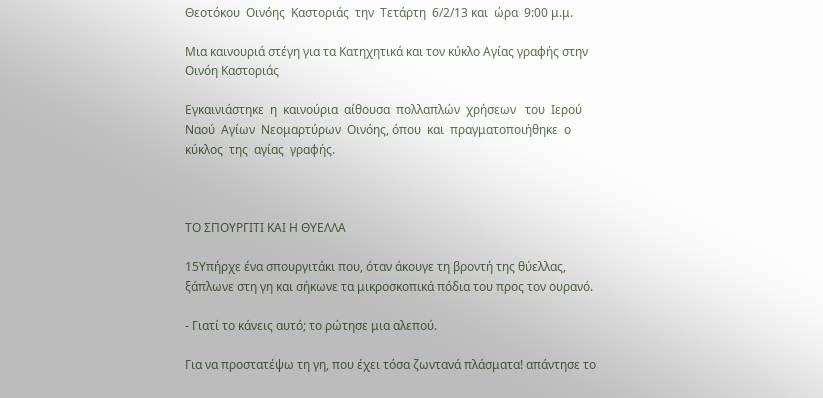Θεοτόκου  Οινόης  Καστοριάς  την  Τετάρτη  6/2/13 και  ώρα  9:00 μ.μ.

Μια καινουριά στέγη για τα Κατηχητικά και τον κύκλο Αγίας γραφής στην Οινόη Καστοριάς

Εγκαινιάστηκε  η  καινούρια  αίθουσα  πολλαπλών  χρήσεων   του  Ιερού  Ναού  Αγίων  Νεομαρτύρων  Οινόης, όπου  και  πραγματοποιήθηκε  ο  κύκλος  της  αγίας  γραφής.



ΤΟ ΣΠΟΥΡΓΙΤΙ ΚΑΙ Η ΘΥΕΛΛΑ

15Υπήρχε ένα σπουργιτάκι που, όταν άκουγε τη βροντή της θύελλας, ξάπλωνε στη γη και σήκωνε τα μικροσκοπικά πόδια του προς τον ουρανό.

- Γιατί το κάνεις αυτό; το ρώτησε μια αλεπού.

Για να προστατέψω τη γη, που έχει τόσα ζωντανά πλάσματα! απάντησε το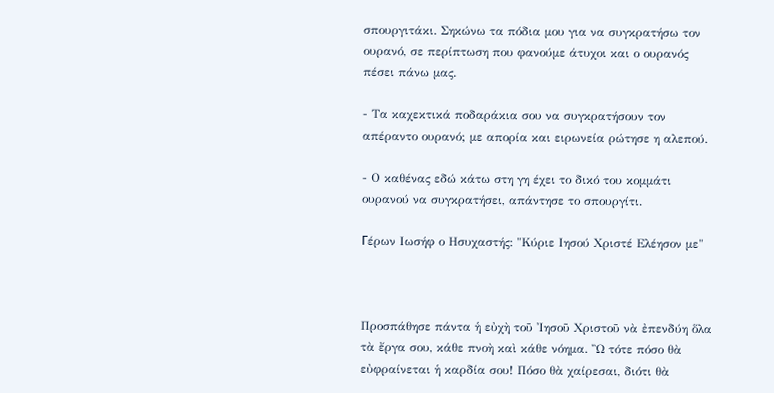σπουργιτάκι. Σηκώνω τα πόδια μου για να συγκρατήσω τον ουρανό, σε περίπτωση που φανούμε άτυχοι και ο ουρανός πέσει πάνω μας.

- Τα καχεκτικά ποδαράκια σου να συγκρατήσουν τον απέραντο ουρανό; με απορία και ειρωνεία ρώτησε η αλεπού.

- Ο καθένας εδώ κάτω στη γη έχει το δικό του κομμάτι ουρανού να συγκρατήσει, απάντησε το σπουργίτι.

Гέρων Ιωσήφ ο Ησυχαστής: "Κύριε Ιησού Χριστέ Ελέησον με"



Προσπάθησε πάντα ἡ εὐχὴ τοῦ Ἰησοῦ Χριστοῦ νὰ ἐπενδύη ὅλα τὰ ἔργα σου, κάθε πνοὴ καὶ κάθε νόημα. Ὢ τότε πόσο θὰ εὐφραίνεται ἡ καρδία σου! Πόσο θὰ χαίρεσαι, διότι θὰ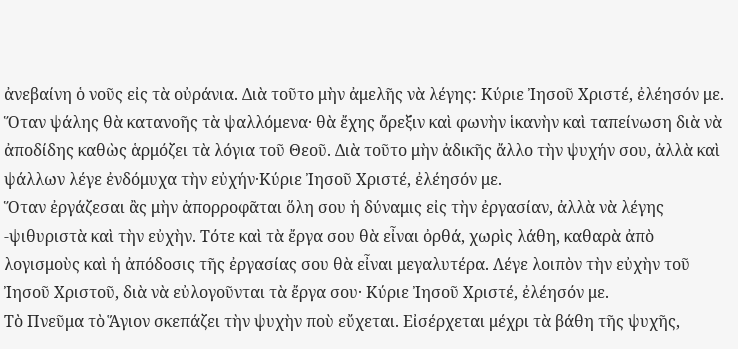ἀνεβαίνη ὁ νοῦς εἰς τὰ οὐράνια. Διὰ τοῦτο μὴν ἀμελῆς νὰ λέγης: Κύριε Ἰησοῦ Χριστέ, ἐλέησόν με.
Ὅταν ψάλης θὰ κατανοῆς τὰ ψαλλόμενα· θὰ ἔχης ὄρεξιν καὶ φωνὴν ἱκανὴν καὶ ταπείνωση διὰ νὰ ἀποδίδης καθὼς ἁρμόζει τὰ λόγια τοῦ Θεοῦ. Διὰ τοῦτο μὴν ἀδικῆς ἄλλο τὴν ψυχήν σου, ἀλλὰ καὶ ψάλλων λέγε ἐνδόμυχα τὴν εὐχήν·Κύριε Ἰησοῦ Χριστέ, ἐλέησόν με.
Ὅταν ἐργάζεσαι ἂς μὴν ἀπορροφᾶται ὅλη σου ἡ δύναμις εἰς τὴν ἐργασίαν, ἀλλὰ νὰ λέγης -ψιθυριστὰ καὶ τὴν εὐχὴν. Τότε καὶ τὰ ἔργα σου θὰ εἶναι ὀρθά, χωρὶς λάθη, καθαρὰ ἀπὸ λογισμοὺς καὶ ἡ ἀπόδοσις τῆς ἐργασίας σου θὰ εἶναι μεγαλυτέρα. Λέγε λοιπὸν τὴν εὐχὴν τοῦ Ἰησοῦ Χριστοῦ, διὰ νὰ εὐλογοῦνται τὰ ἔργα σου· Κύριε Ἰησοῦ Χριστέ, ἐλέησόν με.
Τὸ Πνεῦμα τὸ Ἅγιον σκεπάζει τὴν ψυχὴν ποὺ εὔχεται. Εἰσέρχεται μέχρι τὰ βάθη τῆς ψυχῆς,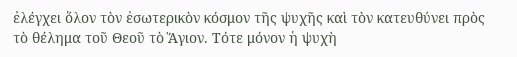ἐλέγχει ὅλον τὸν ἐσωτερικὸν κόσμον τῆς ψυχῆς καὶ τὸν κατευθύνει πρὸς τὸ θέλημα τοῦ Θεοῦ τὸ Ἅγιον. Τότε μόνον ἡ ψυχὴ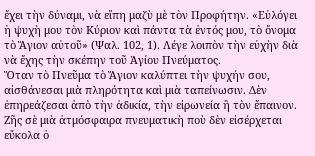ἔχει τὴν δύναμι, νὰ εἴπη μαζὺ μὲ τὸν Προφήτην. «Εὐλόγει ἡ ψυχὴ μου τὸν Κύριον καὶ πάντα τὰ ἐντός μου, τὸ ὄνομα τὸ Ἅγιον αὐτοῦ» (Ψαλ. 102, 1). Λέγε λοιπὸν τὴν εὐχὴν διὰ νὰ ἔχης τὴν σκέπην τοῦ Ἁγίου Πνεύματος.
Ὅταν τὸ Πνεῦμα τὸ Ἅγιον καλύπτει τὴν ψυχήν σου, αἰσθάνεσαι μιὰ πληρότητα καὶ μιὰ ταπείνωσιν. Δὲν ἐπηρεάζεσαι ἀπὸ τὴν ἀδικία, τὴν εἰρωνεία ἢ τὸν ἔπαινον. Ζῆς σὲ μιὰ ἀτμόσφαιρα πνευματικὴ ποὺ δὲν εἰσέρχεται εὔκολα ὁ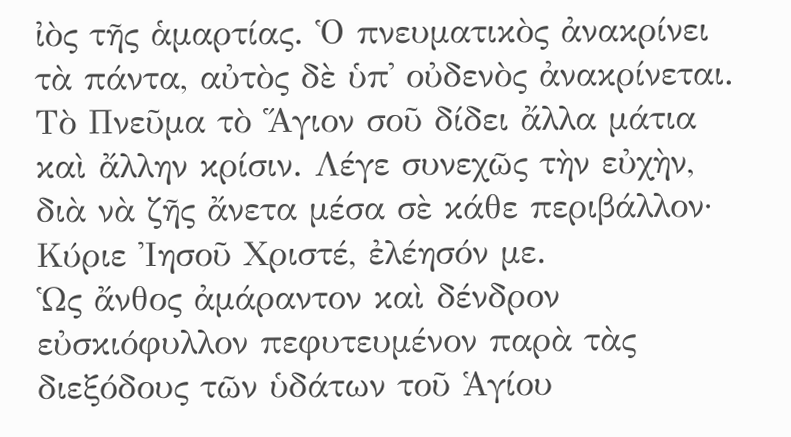ἰὸς τῆς ἁμαρτίας. Ὁ πνευματικὸς ἀνακρίνει τὰ πάντα, αὐτὸς δὲ ὑπ᾿ οὐδενὸς ἀνακρίνεται. Τὸ Πνεῦμα τὸ Ἅγιον σοῦ δίδει ἄλλα μάτια καὶ ἄλλην κρίσιν. Λέγε συνεχῶς τὴν εὐχὴν, διὰ νὰ ζῆς ἄνετα μέσα σὲ κάθε περιβάλλον· Κύριε Ἰησοῦ Χριστέ, ἐλέησόν με.
Ὡς ἄνθος ἀμάραντον καὶ δένδρον εὐσκιόφυλλον πεφυτευμένον παρὰ τὰς διεξόδους τῶν ὑδάτων τοῦ Ἁγίου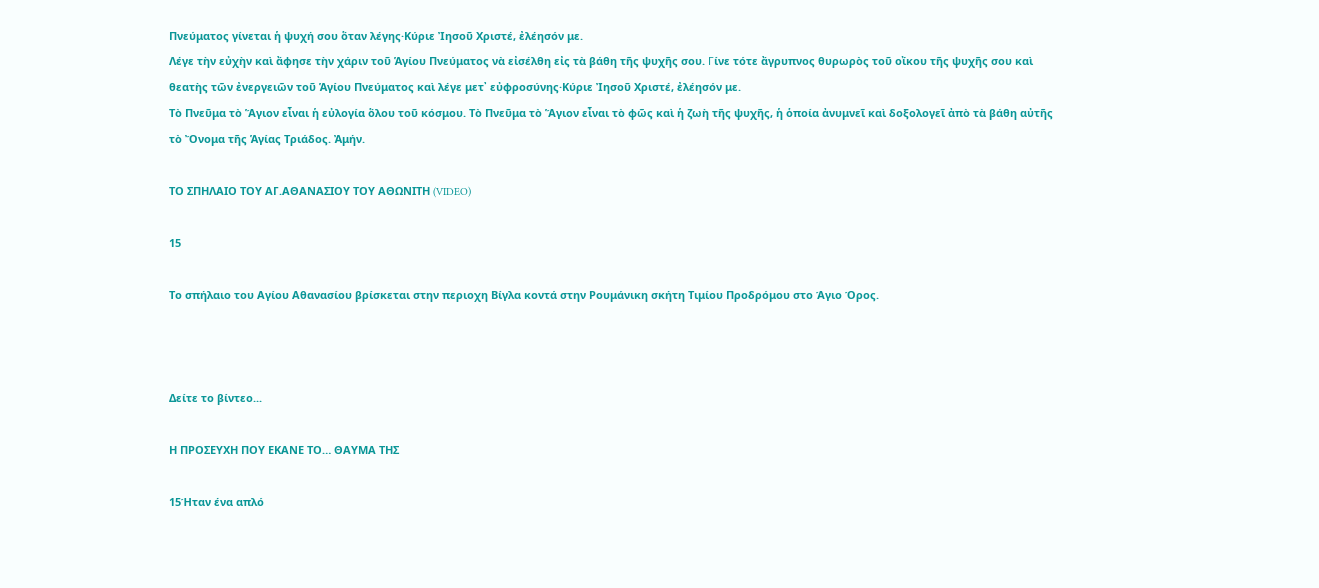Πνεύματος γίνεται ἡ ψυχή σου ὅταν λέγης·Κύριε Ἰησοῦ Χριστέ, ἐλέησόν με.
Λέγε τὴν εὐχὴν καὶ ἄφησε τὴν χάριν τοῦ Ἁγίου Πνεύματος νὰ εἰσέλθη εἰς τὰ βάθη τῆς ψυχῆς σου. Гίνε τότε ἄγρυπνος θυρωρὸς τοῦ οἴκου τῆς ψυχῆς σου καὶ θεατὴς τῶν ἐνεργειῶν τοῦ Ἁγίου Πνεύματος καὶ λέγε μετ᾿ εὐφροσύνης·Κύριε Ἰησοῦ Χριστέ, ἐλέησόν με.
Τὸ Πνεῦμα τὸ Ἅγιον εἶναι ἡ εὐλογία ὅλου τοῦ κόσμου. Τὸ Πνεῦμα τὸ Ἅγιον εἶναι τὸ φῶς καὶ ἡ ζωὴ τῆς ψυχῆς, ἡ ὁποία ἀνυμνεῖ καὶ δοξολογεῖ ἀπὸ τὰ βάθη αὐτῆς τὸ Ὄνομα τῆς Ἁγίας Τριάδος. Ἀμήν.

ΤΟ ΣΠΗΛΑΙΟ ΤΟΥ ΑΓ.ΑΘΑΝΑΣΙΟΥ ΤΟΥ ΑΘΩΝΙΤΗ (VIDEO)

15

Το σπήλαιο του Αγίου Αθανασίου βρίσκεται στην περιοχη Βίγλα κοντά στην Ρουμάνικη σκήτη Τιμίου Προδρόμου στο Άγιο Όρος.



Δείτε το βίντεο...

Η ΠΡΟΣΕΥΧΗ ΠΟΥ ΕΚΑΝΕ ΤΟ… ΘΑΥΜΑ ΤΗΣ

15Ήταν ένα απλό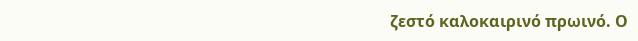ζεστό καλοκαιρινό πρωινό. Ο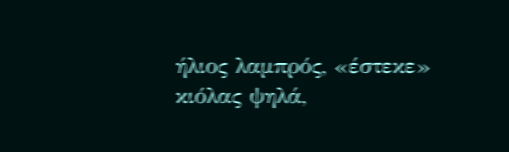ήλιος λαμπρός, «έστεκε» κιόλας ψηλά,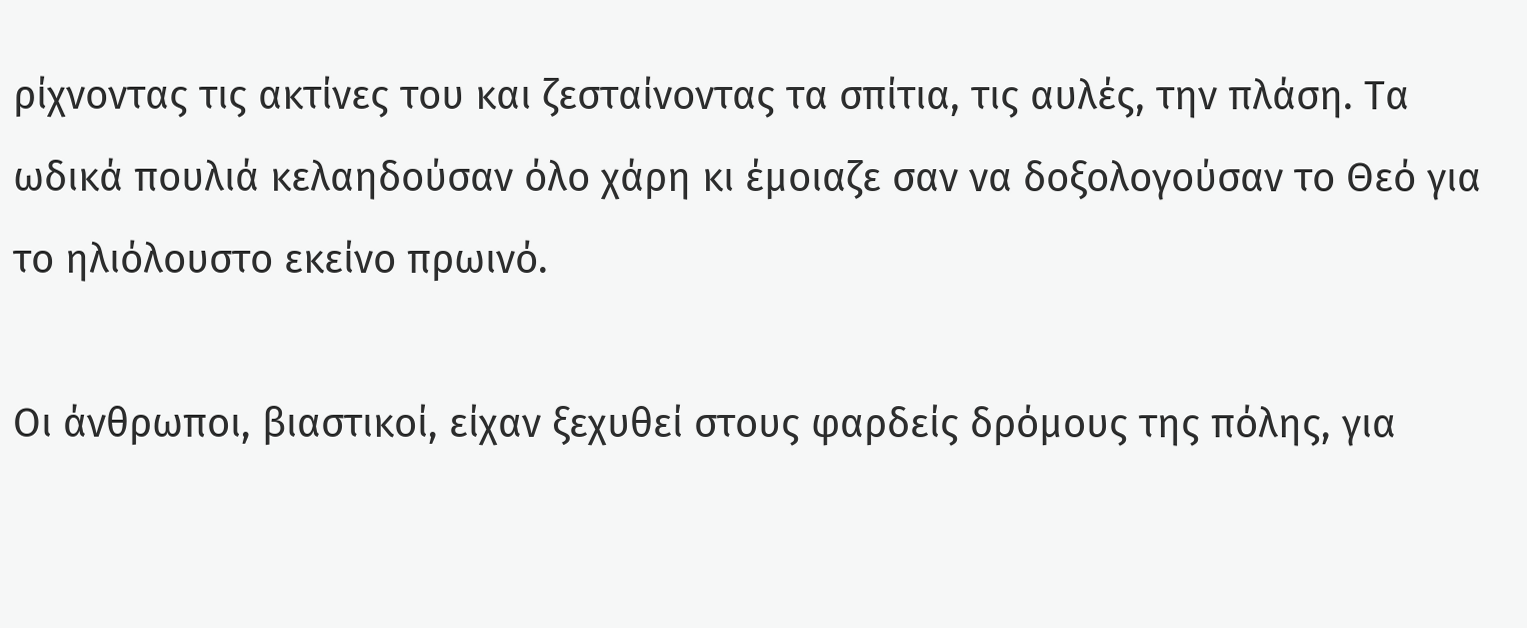ρίχνοντας τις ακτίνες του και ζεσταίνοντας τα σπίτια, τις αυλές, την πλάση. Τα ωδικά πουλιά κελαηδούσαν όλο χάρη κι έμοιαζε σαν να δοξολογούσαν το Θεό για το ηλιόλουστο εκείνο πρωινό.

Οι άνθρωποι, βιαστικοί, είχαν ξεχυθεί στους φαρδείς δρόμους της πόλης, για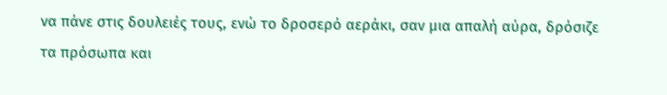να πάνε στις δουλειές τους, ενώ το δροσερό αεράκι, σαν μια απαλή αύρα, δρόσιζε τα πρόσωπα και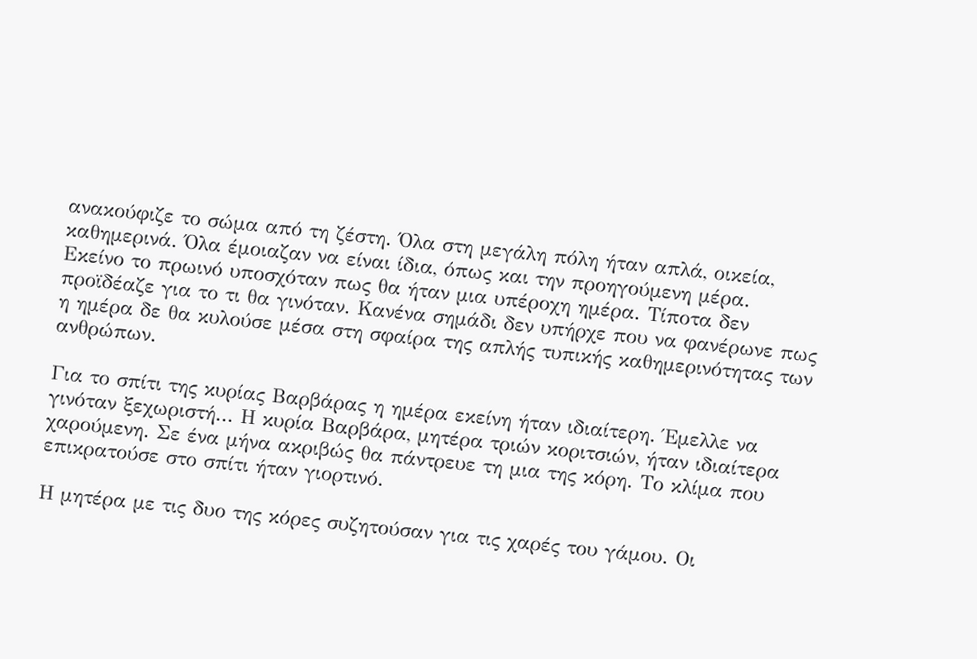ανακούφιζε το σώμα από τη ζέστη. Όλα στη μεγάλη πόλη ήταν απλά, οικεία, καθημερινά. Όλα έμοιαζαν να είναι ίδια, όπως και την προηγούμενη μέρα.
Εκείνο το πρωινό υποσχόταν πως θα ήταν μια υπέροχη ημέρα. Τίποτα δεν προϊδέαζε για το τι θα γινόταν. Κανένα σημάδι δεν υπήρχε που να φανέρωνε πως η ημέρα δε θα κυλούσε μέσα στη σφαίρα της απλής τυπικής καθημερινότητας των ανθρώπων.

Για το σπίτι της κυρίας Βαρβάρας η ημέρα εκείνη ήταν ιδιαίτερη. Έμελλε να γινόταν ξεχωριστή... Η κυρία Βαρβάρα, μητέρα τριών κοριτσιών, ήταν ιδιαίτερα χαρούμενη. Σε ένα μήνα ακριβώς θα πάντρευε τη μια της κόρη. Το κλίμα που επικρατούσε στο σπίτι ήταν γιορτινό.

Η μητέρα με τις δυο της κόρες συζητούσαν για τις χαρές του γάμου. Οι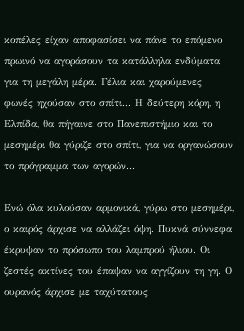κοπέλες είχαν αποφασίσει να πάνε το επόμενο πρωινό να αγοράσουν τα κατάλληλα ενδύματα για τη μεγάλη μέρα. Γέλια και χαρούμενες φωνές ηχούσαν στο σπίτι... Η δεύτερη κόρη, η Ελπίδα, θα πήγαινε στο Πανεπιστήμιο και το μεσημέρι θα γύριζε στο σπίτι, για να οργανώσουν το πρόγραμμα των αγορών...

Ενώ όλα κυλούσαν αρμονικά, γύρω στο μεσημέρι, ο καιρός άρχισε να αλλάζει όψη. Πυκνά σύννεφα έκρυψαν το πρόσωπο του λαμπρού ήλιου. Οι ζεστές ακτίνες του έπαψαν να αγγίζουν τη γη. Ο ουρανός άρχισε με ταχύτατους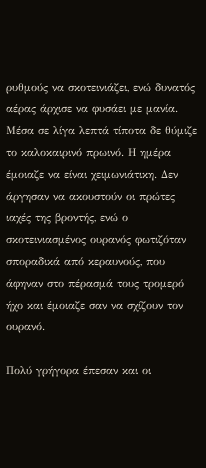ρυθμούς να σκοτεινιάζει, ενώ δυνατός αέρας άρχισε να φυσάει με μανία. Μέσα σε λίγα λεπτά τίποτα δε θύμιζε το καλοκαιρινό πρωινό. Η ημέρα έμοιαζε να είναι χειμωνιάτικη. Δεν άργησαν να ακουστούν οι πρώτες ιαχές της βροντής, ενώ ο σκοτεινιασμένος ουρανός φωτιζόταν σποραδικά από κεραυνούς, που άφηναν στο πέρασμά τους τρομερό ήχο και έμοιαζε σαν να σχίζουν τον ουρανό.

Πολύ γρήγορα έπεσαν και οι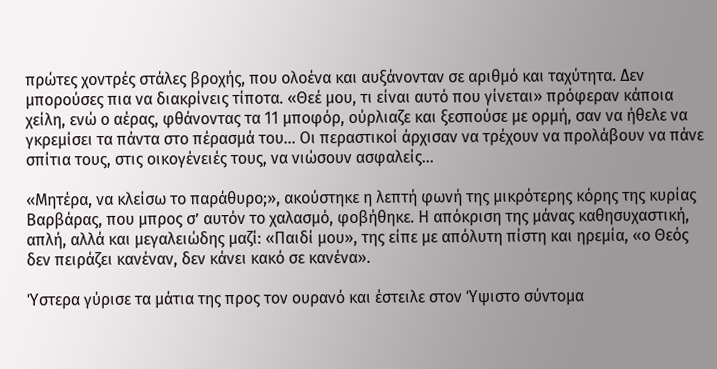πρώτες χοντρές στάλες βροχής, που ολοένα και αυξάνονταν σε αριθμό και ταχύτητα. Δεν μπορούσες πια να διακρίνεις τίποτα. «Θεέ μου, τι είναι αυτό που γίνεται» πρόφεραν κάποια χείλη, ενώ ο αέρας, φθάνοντας τα 11 μποφόρ, ούρλιαζε και ξεσπούσε με ορμή, σαν να ήθελε να γκρεμίσει τα πάντα στο πέρασμά του... Οι περαστικοί άρχισαν να τρέχουν να προλάβουν να πάνε σπίτια τους, στις οικογένειές τους, να νιώσουν ασφαλείς...

«Μητέρα, να κλείσω το παράθυρο;», ακούστηκε η λεπτή φωνή της μικρότερης κόρης της κυρίας Βαρβάρας, που μπρος σ’ αυτόν το χαλασμό, φοβήθηκε. Η απόκριση της μάνας καθησυχαστική, απλή, αλλά και μεγαλειώδης μαζί: «Παιδί μου», της είπε με απόλυτη πίστη και ηρεμία, «ο Θεός δεν πειράζει κανέναν, δεν κάνει κακό σε κανένα».

Ύστερα γύρισε τα μάτια της προς τον ουρανό και έστειλε στον Ύψιστο σύντομα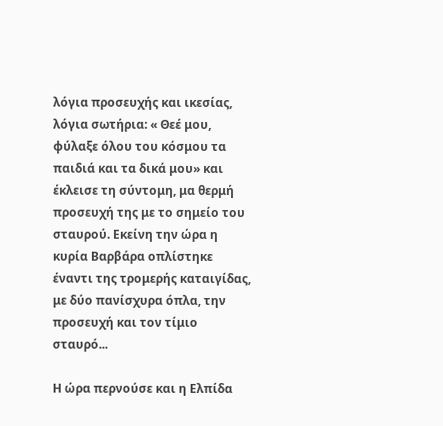λόγια προσευχής και ικεσίας, λόγια σωτήρια: « Θεέ μου, φύλαξε όλου του κόσμου τα παιδιά και τα δικά μου» και έκλεισε τη σύντομη, μα θερμή προσευχή της με το σημείο του σταυρού. Εκείνη την ώρα η κυρία Βαρβάρα οπλίστηκε έναντι της τρομερής καταιγίδας, με δύο πανίσχυρα όπλα, την προσευχή και τον τίμιο σταυρό...

Η ώρα περνούσε και η Ελπίδα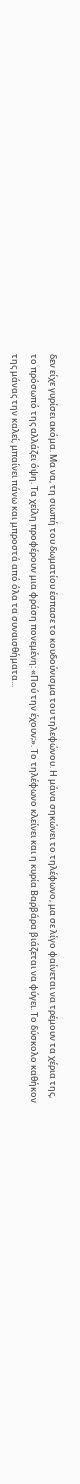δεν είχε γυρίσει ακόμα. Μα να, τη σιωπή του δωματίου έσπασε το κουδούνισμα του τηλεφώνου. Η μάνα σηκώνει το τηλέφωνο, μα σε λίγο φαίνεται να τρέμουν τα χέρια της, το πρόσωπό της αλλάζει όψη. Τα χείλη προφέρουν μια φράση πονεμένη: «Πού την έχουν;». Το τηλέφωνο κλείνει και η κυρία Βαρβάρα βιάζεται να φύγει. Το δύσκολο καθήκον της μάνας την καλεί, μπαίνει πάνω και μπροστά από όλα τα συναισθήματα...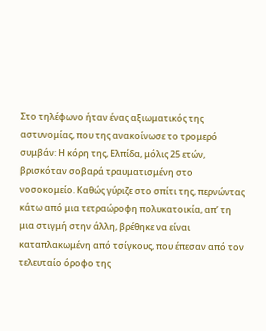Στο τηλέφωνο ήταν ένας αξιωματικός της αστυνομίας, που της ανακοίνωσε το τρομερό συμβάν: Η κόρη της, Ελπίδα, μόλις 25 ετών, βρισκόταν σοβαρά τραυματισμένη στο νοσοκομείο. Καθώς γύριζε στο σπίτι της, περνώντας κάτω από μια τετραώροφη πολυκατοικία, απ’ τη μια στιγμή στην άλλη, βρέθηκε να είναι καταπλακωμένη από τσίγκους, που έπεσαν από τον τελευταίο όροφο της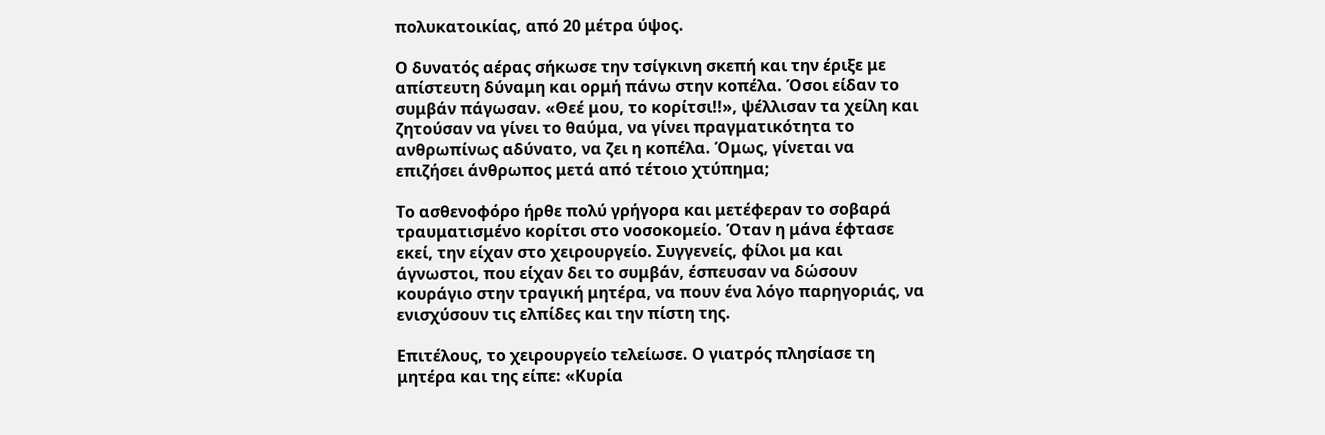πολυκατοικίας, από 20 μέτρα ύψος.

Ο δυνατός αέρας σήκωσε την τσίγκινη σκεπή και την έριξε με απίστευτη δύναμη και ορμή πάνω στην κοπέλα. Όσοι είδαν το συμβάν πάγωσαν. «Θεέ μου, το κορίτσι!!», ψέλλισαν τα χείλη και ζητούσαν να γίνει το θαύμα, να γίνει πραγματικότητα το ανθρωπίνως αδύνατο, να ζει η κοπέλα. Όμως, γίνεται να επιζήσει άνθρωπος μετά από τέτοιο χτύπημα;

Το ασθενοφόρο ήρθε πολύ γρήγορα και μετέφεραν το σοβαρά τραυματισμένο κορίτσι στο νοσοκομείο. Όταν η μάνα έφτασε εκεί, την είχαν στο χειρουργείο. Συγγενείς, φίλοι μα και άγνωστοι, που είχαν δει το συμβάν, έσπευσαν να δώσουν κουράγιο στην τραγική μητέρα, να πουν ένα λόγο παρηγοριάς, να ενισχύσουν τις ελπίδες και την πίστη της.

Επιτέλους, το χειρουργείο τελείωσε. Ο γιατρός πλησίασε τη μητέρα και της είπε: «Κυρία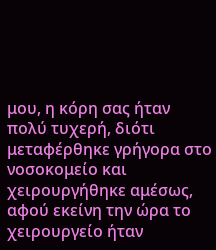μου, η κόρη σας ήταν πολύ τυχερή, διότι μεταφέρθηκε γρήγορα στο νοσοκομείο και χειρουργήθηκε αμέσως, αφού εκείνη την ώρα το χειρουργείο ήταν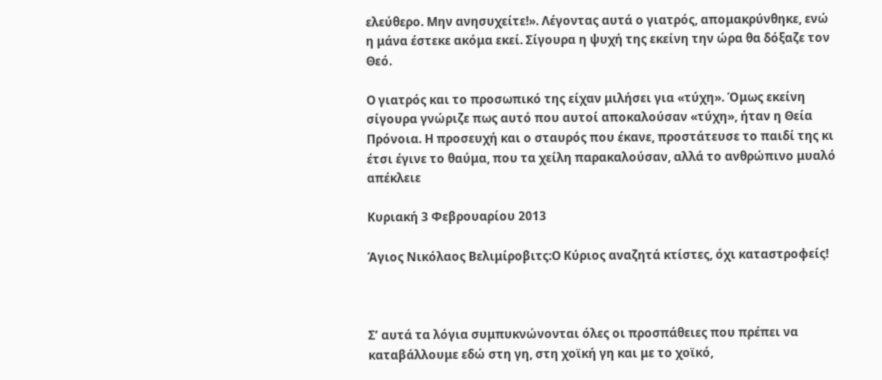ελεύθερο. Μην ανησυχείτε!». Λέγοντας αυτά ο γιατρός, απομακρύνθηκε, ενώ η μάνα έστεκε ακόμα εκεί. Σίγουρα η ψυχή της εκείνη την ώρα θα δόξαζε τον Θεό.

Ο γιατρός και το προσωπικό της είχαν μιλήσει για «τύχη». Όμως εκείνη σίγουρα γνώριζε πως αυτό που αυτοί αποκαλούσαν «τύχη», ήταν η Θεία Πρόνοια. Η προσευχή και ο σταυρός που έκανε, προστάτευσε το παιδί της κι έτσι έγινε το θαύμα, που τα χείλη παρακαλούσαν, αλλά το ανθρώπινο μυαλό απέκλειε

Κυριακή 3 Φεβρουαρίου 2013

Άγιος Νικόλαος Βελιμίροβιτς:Ο Κύριος αναζητά κτίστες, όχι καταστροφείς!



Σ’ αυτά τα λόγια συμπυκνώνονται όλες οι προσπάθειες που πρέπει να καταβάλλουμε εδώ στη γη, στη χοϊκή γη και με το χοϊκό,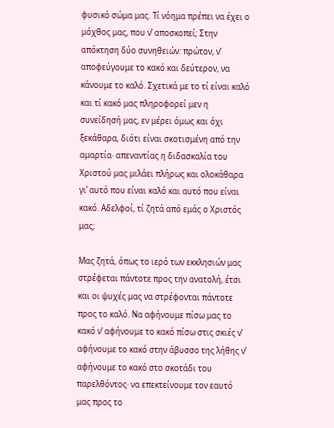φυσικό σώμα μας. Τί νόημα πρέπει να έχει ο μόχθος μας, που ν’ αποσκοπεί; Στην απόκτηση δύο συνηθειών: πρώτον, ν’ αποφεύγουμε το κακό και δεύτερον, να κάνουμε το καλό. Σχετικά με το τί είναι καλό και τί κακό μας πληροφορεί μεν η συνείδησή μας, εν μέρει όμως και όχι ξεκάθαρα, διότι είναι σκοτισμένη από την αμαρτία· απεναντίας η διδασκαλία του Χριστού μας μιλάει πλήρως και ολοκάθαρα γι’ αυτό που είναι καλό και αυτό που είναι κακό. Αδελφοί, τί ζητά από εμάς ο Χριστός μας;

Μας ζητά, όπως το ιερό των εκκλησιών μας στρέφεται πάντοτε προς την ανατολή, έτσι και οι ψυχές μας να στρέφονται πάντοτε προς το καλό. Να αφήνουμε πίσω μας το κακό ν’ αφήνουμε το κακό πίσω στις σκιές ν’ αφήνουμε το κακό στην άβυσσο της λήθης ν’ αφήνουμε το κακό στο σκοτάδι του παρελθόντος· να επεκτείνουμε τον εαυτό μας προς το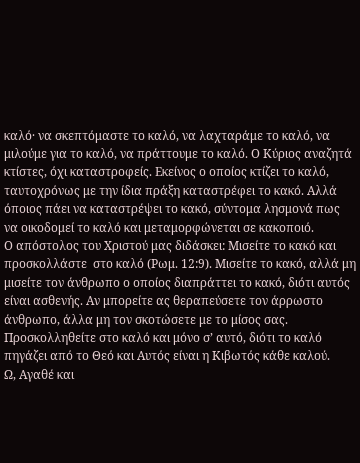καλό· να σκεπτόμαστε το καλό, να λαχταράμε το καλό, να μιλούμε για το καλό, να πράττουμε το καλό. Ο Κύριος αναζητά κτίστες, όχι καταστροφείς. Εκείνος ο οποίος κτίζει το καλό, ταυτοχρόνως με την ίδια πράξη καταστρέφει το κακό. Αλλά όποιος πάει να καταστρέψει το κακό, σύντομα λησμονά πως να οικοδομεί το καλό και μεταμορφώνεται σε κακοποιό.
Ο απόστολος του Χριστού μας διδάσκει: Μισείτε το κακό και προσκολλάστε  στο καλό (Ρωμ. 12:9). Μισείτε το κακό, αλλά μη μισείτε τον άνθρωπο ο οποίος διαπράττει το κακό, διότι αυτός είναι ασθενής. Αν μπορείτε ας θεραπεύσετε τον άρρωστο άνθρωπο, άλλα μη τον σκοτώσετε με το μίσος σας. Προσκολληθείτε στο καλό και μόνο σ’ αυτό, διότι το καλό πηγάζει από το Θεό και Αυτός είναι η Κιβωτός κάθε καλού.
Ω, Αγαθέ και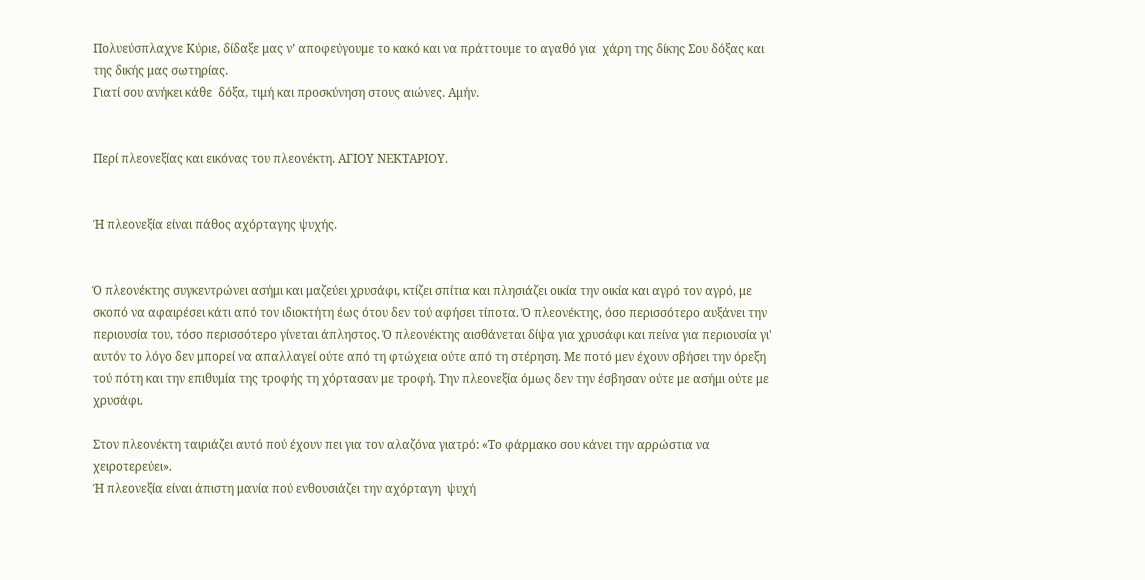Πολυεύσπλαχνε Κύριε, δίδαξε μας ν’ αποφεύγουμε το κακό και να πράττουμε το αγαθό για  χάρη της δίκης Σου δόξας και της δικής μας σωτηρίας.
Γιατί σου ανήκει κάθε  δόξα, τιμή και προσκύνηση στους αιώνες. Αμήν.


Περί πλεονεξίας και εικόνας του πλεονέκτη. ΑΓΙΟΥ ΝΕΚΤΑΡΙΟΥ.


Ή πλεονεξία είναι πάθος αχόρταγης ψυχής.


Ό πλεονέκτης συγκεντρώνει ασήμι και μαζεύει χρυσάφι, κτίζει σπίτια και πλησιάζει οικία την οικία και αγρό τον αγρό, με σκοπό να αφαιρέσει κάτι από τον ιδιοκτήτη έως ότου δεν τού αφήσει τίποτα. Ό πλεονέκτης, όσο περισσότερο αυξάνει την περιουσία του, τόσο περισσότερο γίνεται άπληστος. Ό πλεονέκτης αισθάνεται δίψα για χρυσάφι και πείνα για περιουσία γι' αυτόν το λόγο δεν μπορεί να απαλλαγεί ούτε από τη φτώχεια ούτε από τη στέρηση. Με ποτό μεν έχουν σβήσει την όρεξη τού πότη και την επιθυμία της τροφής τη χόρτασαν με τροφή. Την πλεονεξία όμως δεν την έσβησαν ούτε με ασήμι ούτε με χρυσάφι.

Στον πλεονέκτη ταιριάζει αυτό πού έχουν πει για τον αλαζόνα γιατρό: «Το φάρμακο σου κάνει την αρρώστια να χειροτερεύει».
Ή πλεονεξία είναι άπιστη μανία πού ενθουσιάζει την αχόρταγη  ψυχή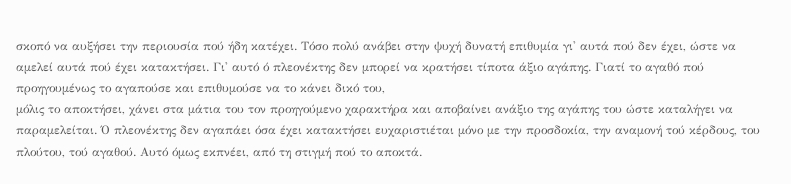σκοπό να αυξήσει την περιουσία πού ήδη κατέχει. Τόσο πολύ ανάβει στην ψυχή δυνατή επιθυμία γι' αυτά πού δεν έχει, ώστε να αμελεί αυτά πού έχει κατακτήσει. Γι' αυτό ό πλεονέκτης δεν μπορεί να κρατήσει τίποτα άξιο αγάπης. Γιατί το αγαθό πού προηγουμένως το αγαπούσε και επιθυμούσε να το κάνει δικό του,
μόλις το αποκτήσει, χάνει στα μάτια του τον προηγούμενο χαρακτήρα και αποβαίνει ανάξιο της αγάπης του ώστε καταλήγει να παραμελείται. Ό πλεονέκτης δεν αγαπάει όσα έχει κατακτήσει ευχαριστιέται μόνο με την προσδοκία, την αναμονή τού κέρδους, του πλούτου, τού αγαθού. Αυτό όμως εκπνέει, από τη στιγμή πού το αποκτά.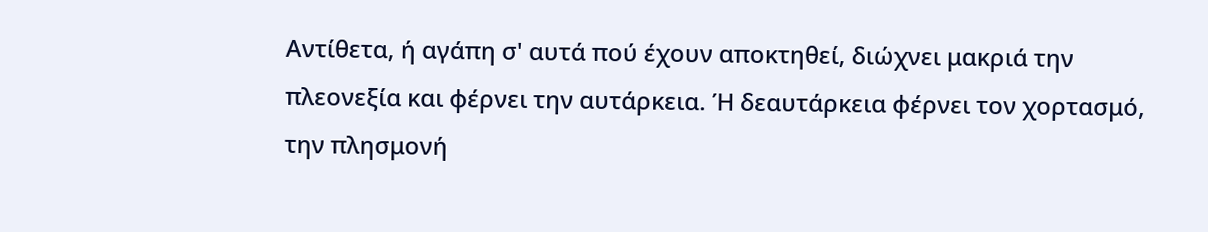Αντίθετα, ή αγάπη σ' αυτά πού έχουν αποκτηθεί, διώχνει μακριά την πλεονεξία και φέρνει την αυτάρκεια. Ή δεαυτάρκεια φέρνει τον χορτασμό, την πλησμονή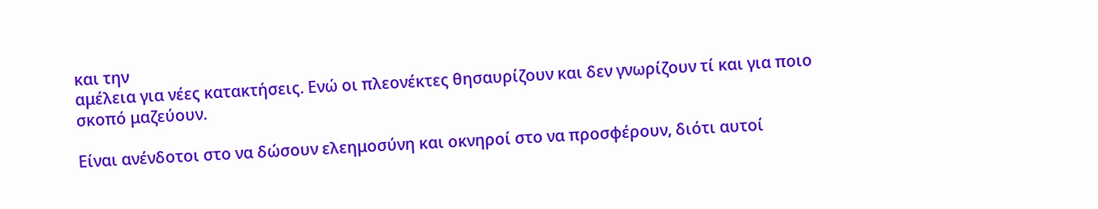και την
αμέλεια για νέες κατακτήσεις. Ενώ οι πλεονέκτες θησαυρίζουν και δεν γνωρίζουν τί και για ποιο σκοπό μαζεύουν.

Είναι ανένδοτοι στο να δώσουν ελεημοσύνη και οκνηροί στο να προσφέρουν, διότι αυτοί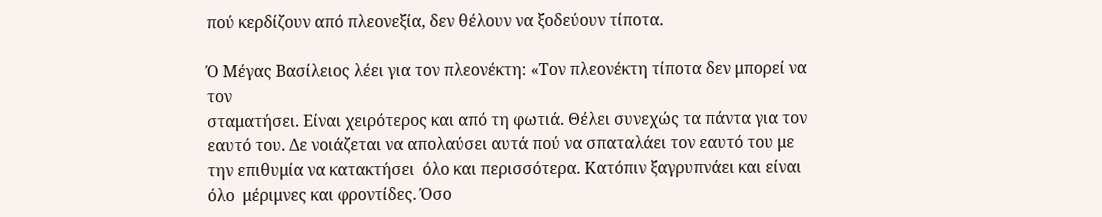πού κερδίζουν από πλεονεξία, δεν θέλουν να ξοδεύουν τίποτα.

Ό Μέγας Βασίλειος λέει για τον πλεονέκτη: «Τον πλεονέκτη τίποτα δεν μπορεί να τον
σταματήσει. Είναι χειρότερος και από τη φωτιά. Θέλει συνεχώς τα πάντα για τον εαυτό του. Δε νοιάζεται να απολαύσει αυτά πού να σπαταλάει τον εαυτό του με την επιθυμία να κατακτήσει  όλο και περισσότερα. Κατόπιν ξαγρυπνάει και είναι όλο  μέριμνες και φροντίδες. Όσο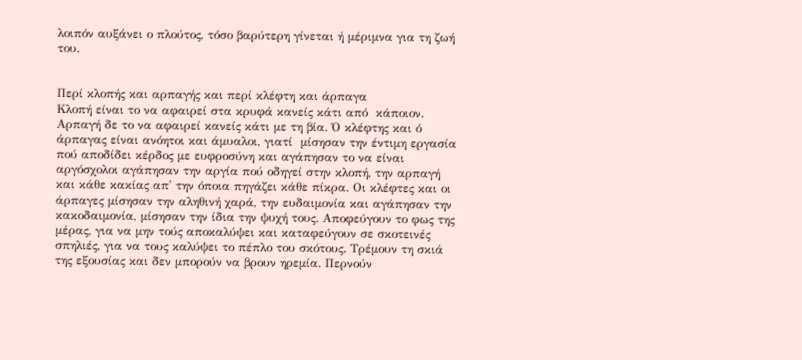λοιπόν αυξάνει ο πλούτος, τόσο βαρύτερη γίνεται ή μέριμνα για τη ζωή του.


Περί κλοπής και αρπαγής και περί κλέφτη και άρπαγα
Κλοπή είναι το να αφαιρεί στα κρυφά κανείς κάτι από  κάποιον. Αρπαγή δε το να αφαιρεί κανείς κάτι με τη βία. Ό κλέφτης και ό άρπαγας είναι ανόητοι και άμυαλοι, γιατί  μίσησαν την έντιμη εργασία πού αποδίδει κέρδος με ευφροσύνη και αγάπησαν το να είναι αργόσχολοι αγάπησαν την αργία πού οδηγεί στην κλοπή, την αρπαγή και κάθε κακίας απ' την όποια πηγάζει κάθε πίκρα. Οι κλέφτες και οι άρπαγες μίσησαν την αληθινή χαρά, την ευδαιμονία και αγάπησαν την κακοδαιμονία, μίσησαν την ίδια την ψυχή τους. Αποφεύγουν το φως της μέρας, για να μην τούς αποκαλύψει και καταφεύγουν σε σκοτεινές σπηλιές, για να τους καλύψει το πέπλο του σκότους. Τρέμουν τη σκιά της εξουσίας και δεν μπορούν να βρουν ηρεμία. Περνούν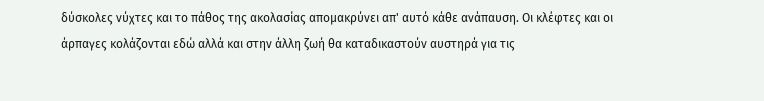δύσκολες νύχτες και το πάθος της ακολασίας απομακρύνει απ' αυτό κάθε ανάπαυση. Οι κλέφτες και οι άρπαγες κολάζονται εδώ αλλά και στην άλλη ζωή θα καταδικαστούν αυστηρά για τις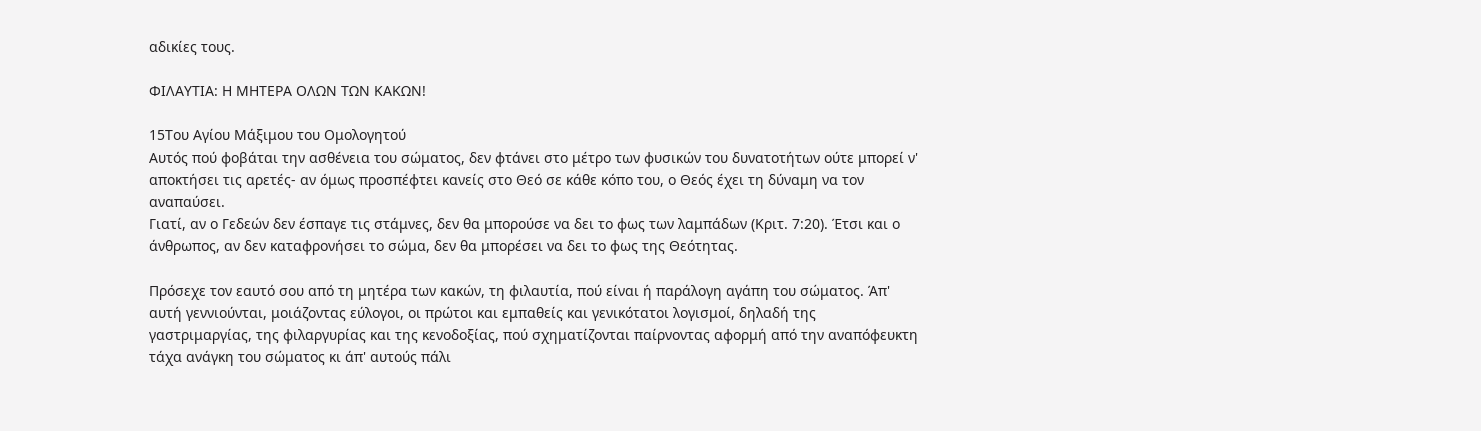αδικίες τους.

ΦΙΛΑΥΤΙΑ: Η ΜΗΤΕΡΑ ΟΛΩΝ ΤΩΝ ΚΑΚΩΝ!

15Του Αγίου Μάξιμου του Ομολογητού
Αυτός πού φοβάται την ασθένεια του σώματος, δεν φτάνει στο μέτρο των φυσικών του δυνατοτήτων ούτε μπορεί ν' αποκτήσει τις αρετές- αν όμως προσπέφτει κανείς στο Θεό σε κάθε κόπο του, ο Θεός έχει τη δύναμη να τον αναπαύσει.
Γιατί, αν ο Γεδεών δεν έσπαγε τις στάμνες, δεν θα μπορούσε να δει το φως των λαμπάδων (Κριτ. 7:20). Έτσι και ο άνθρωπος, αν δεν καταφρονήσει το σώμα, δεν θα μπορέσει να δει το φως της Θεότητας.

Πρόσεχε τον εαυτό σου από τη μητέρα των κακών, τη φιλαυτία, πού είναι ή παράλογη αγάπη του σώματος. Άπ' αυτή γεννιούνται, μοιάζοντας εύλογοι, οι πρώτοι και εμπαθείς και γενικότατοι λογισμοί, δηλαδή της γαστριμαργίας, της φιλαργυρίας και της κενοδοξίας, πού σχηματίζονται παίρνοντας αφορμή από την αναπόφευκτη τάχα ανάγκη του σώματος κι άπ' αυτούς πάλι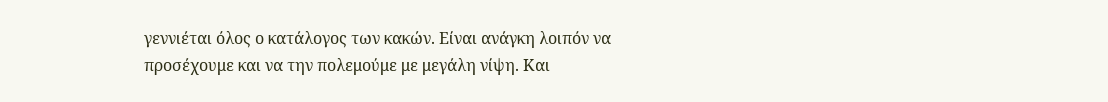γεννιέται όλος ο κατάλογος των κακών. Είναι ανάγκη λοιπόν να προσέχουμε και να την πολεμούμε με μεγάλη νίψη. Και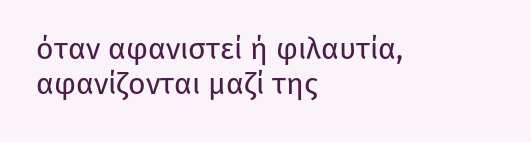όταν αφανιστεί ή φιλαυτία, αφανίζονται μαζί της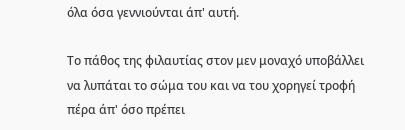όλα όσα γεννιούνται άπ' αυτή.

Το πάθος της φιλαυτίας στον μεν μοναχό υποβάλλει να λυπάται το σώμα του και να του χορηγεί τροφή πέρα άπ' όσο πρέπει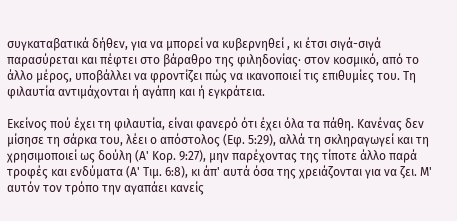συγκαταβατικά δήθεν, για να μπορεί να κυβερνηθεί , κι έτσι σιγά-σιγά παρασύρεται και πέφτει στο βάραθρο της φιληδονίας· στον κοσμικό, από το άλλο μέρος, υποβάλλει να φροντίζει πώς να ικανοποιεί τις επιθυμίες του. Τη φιλαυτία αντιμάχονται ή αγάπη και ή εγκράτεια.

Εκείνος πού έχει τη φιλαυτία, είναι φανερό ότι έχει όλα τα πάθη. Κανένας δεν μίσησε τη σάρκα του, λέει ο απόστολος (Εφ. 5:29), αλλά τη σκληραγωγεί και τη χρησιμοποιεί ως δούλη (Α' Κορ. 9:27), μην παρέχοντας της τίποτε άλλο παρά τροφές και ενδύματα (Α' Τιμ. 6:8), κι άπ' αυτά όσα της χρειάζονται για να ζει. Μ' αυτόν τον τρόπο την αγαπάει κανείς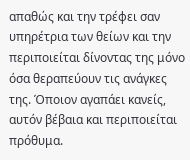απαθώς και την τρέφει σαν υπηρέτρια των θείων και την περιποιείται δίνοντας της μόνο όσα θεραπεύουν τις ανάγκες της. Όποιον αγαπάει κανείς, αυτόν βέβαια και περιποιείται πρόθυμα.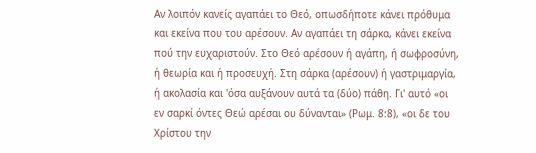Αν λοιπόν κανείς αγαπάει το Θεό, οπωσδήποτε κάνει πρόθυμα και εκείνα που του αρέσουν. Αν αγαπάει τη σάρκα, κάνει εκείνα πού την ευχαριστούν. Στο Θεό αρέσουν ή αγάπη, ή σωφροσύνη, ή θεωρία και ή προσευχή. Στη σάρκα (αρέσουν) ή γαστριμαργία, ή ακολασία και 'όσα αυξάνουν αυτά τα (δύο) πάθη. Γι' αυτό «οι εν σαρκί όντες Θεώ αρέσαι ου δύνανται» (Ρωμ. 8:8), «οι δε του Χρίστου την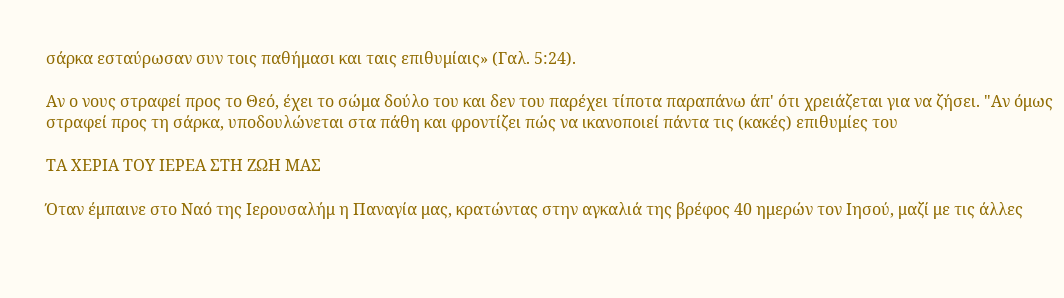σάρκα εσταύρωσαν συν τοις παθήμασι και ταις επιθυμίαις» (Γαλ. 5:24).

Αν ο νους στραφεί προς το Θεό, έχει το σώμα δούλο του και δεν του παρέχει τίποτα παραπάνω άπ' ότι χρειάζεται για να ζήσει. "Αν όμως στραφεί προς τη σάρκα, υποδουλώνεται στα πάθη και φροντίζει πώς να ικανοποιεί πάντα τις (κακές) επιθυμίες του

ΤΑ ΧΕΡΙΑ ΤΟΥ ΙΕΡΕΑ ΣΤΗ ΖΩΗ ΜΑΣ

Όταν έμπαινε στο Ναό της Ιερουσαλήμ η Παναγία μας, κρατώντας στην αγκαλιά της βρέφος 40 ημερών τον Ιησού, μαζί με τις άλλες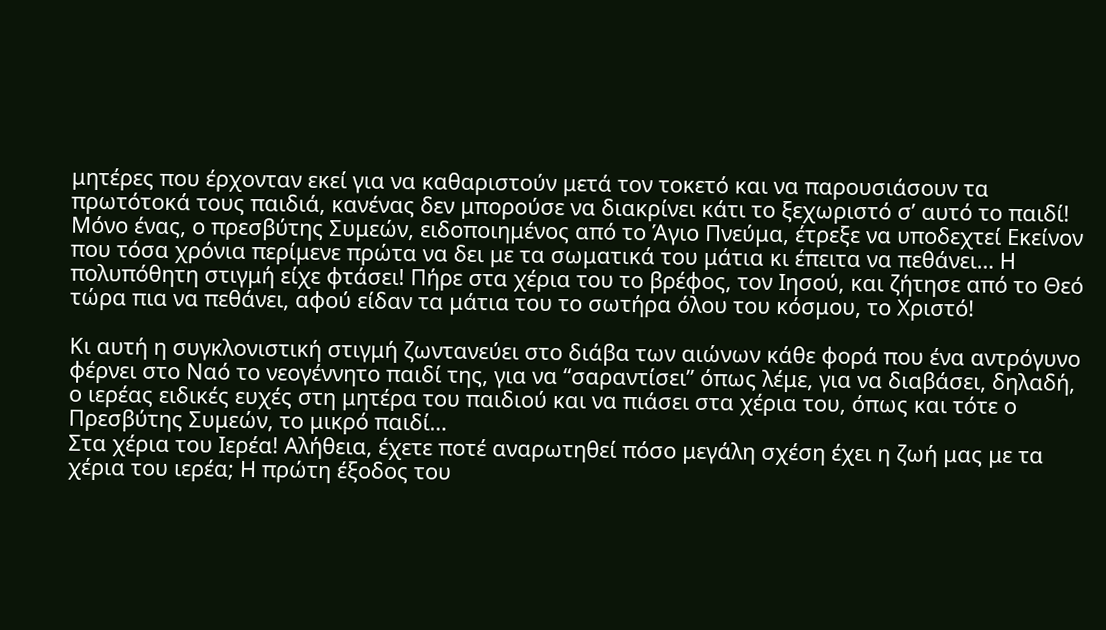μητέρες που έρχονταν εκεί για να καθαριστούν μετά τον τοκετό και να παρουσιάσουν τα πρωτότοκά τους παιδιά, κανένας δεν μπορούσε να διακρίνει κάτι το ξεχωριστό σ’ αυτό το παιδί! Μόνο ένας, ο πρεσβύτης Συμεών, ειδοποιημένος από το Άγιο Πνεύμα, έτρεξε να υποδεχτεί Εκείνον που τόσα χρόνια περίμενε πρώτα να δει με τα σωματικά του μάτια κι έπειτα να πεθάνει… Η πολυπόθητη στιγμή είχε φτάσει! Πήρε στα χέρια του το βρέφος, τον Ιησού, και ζήτησε από το Θεό τώρα πια να πεθάνει, αφού είδαν τα μάτια του το σωτήρα όλου του κόσμου, το Χριστό!

Κι αυτή η συγκλονιστική στιγμή ζωντανεύει στο διάβα των αιώνων κάθε φορά που ένα αντρόγυνο φέρνει στο Ναό το νεογέννητο παιδί της, για να “σαραντίσει” όπως λέμε, για να διαβάσει, δηλαδή, ο ιερέας ειδικές ευχές στη μητέρα του παιδιού και να πιάσει στα χέρια του, όπως και τότε ο Πρεσβύτης Συμεών, το μικρό παιδί…
Στα χέρια του Ιερέα! Αλήθεια, έχετε ποτέ αναρωτηθεί πόσο μεγάλη σχέση έχει η ζωή μας με τα χέρια του ιερέα; Η πρώτη έξοδος του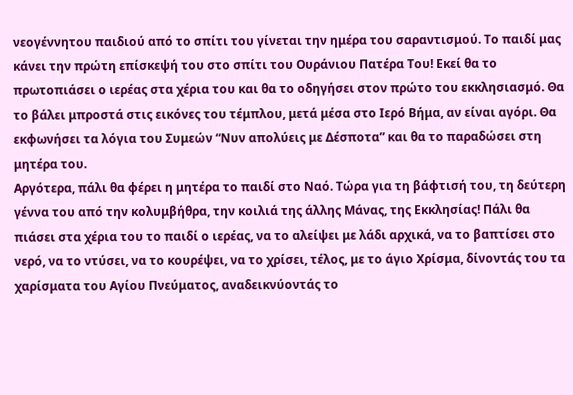νεογέννητου παιδιού από το σπίτι του γίνεται την ημέρα του σαραντισμού. Το παιδί μας κάνει την πρώτη επίσκεψή του στο σπίτι του Ουράνιου Πατέρα Του! Εκεί θα το πρωτοπιάσει ο ιερέας στα χέρια του και θα το οδηγήσει στον πρώτο του εκκλησιασμό. Θα το βάλει μπροστά στις εικόνες του τέμπλου, μετά μέσα στο Ιερό Βήμα, αν είναι αγόρι. Θα εκφωνήσει τα λόγια του Συμεών “Νυν απολύεις με Δέσποτα” και θα το παραδώσει στη μητέρα του.
Αργότερα, πάλι θα φέρει η μητέρα το παιδί στο Ναό. Τώρα για τη βάφτισή του, τη δεύτερη γέννα του από την κολυμβήθρα, την κοιλιά της άλλης Μάνας, της Εκκλησίας! Πάλι θα πιάσει στα χέρια του το παιδί ο ιερέας, να το αλείψει με λάδι αρχικά, να το βαπτίσει στο νερό, να το ντύσει, να το κουρέψει, να το χρίσει, τέλος, με το άγιο Χρίσμα, δίνοντάς του τα χαρίσματα του Αγίου Πνεύματος, αναδεικνύοντάς το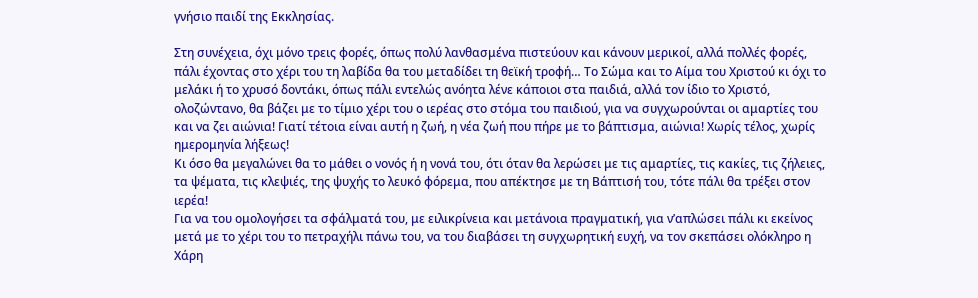γνήσιο παιδί της Εκκλησίας.

Στη συνέχεια, όχι μόνο τρεις φορές, όπως πολύ λανθασμένα πιστεύουν και κάνουν μερικοί, αλλά πολλές φορές, πάλι έχοντας στο χέρι του τη λαβίδα θα του μεταδίδει τη θεϊκή τροφή… Το Σώμα και το Αίμα του Χριστού κι όχι το μελάκι ή το χρυσό δοντάκι, όπως πάλι εντελώς ανόητα λένε κάποιοι στα παιδιά, αλλά τον ίδιο το Χριστό, ολοζώντανο, θα βάζει με το τίμιο χέρι του ο ιερέας στο στόμα του παιδιού, για να συγχωρούνται οι αμαρτίες του και να ζει αιώνια! Γιατί τέτοια είναι αυτή η ζωή, η νέα ζωή που πήρε με το βάπτισμα, αιώνια! Χωρίς τέλος, χωρίς ημερομηνία λήξεως!
Κι όσο θα μεγαλώνει θα το μάθει ο νονός ή η νονά του, ότι όταν θα λερώσει με τις αμαρτίες, τις κακίες, τις ζήλειες, τα ψέματα, τις κλεψιές, της ψυχής το λευκό φόρεμα, που απέκτησε με τη Βάπτισή του, τότε πάλι θα τρέξει στον ιερέα!
Για να του ομολογήσει τα σφάλματά του, με ειλικρίνεια και μετάνοια πραγματική, για ν’απλώσει πάλι κι εκείνος μετά με το χέρι του το πετραχήλι πάνω του, να του διαβάσει τη συγχωρητική ευχή, να τον σκεπάσει ολόκληρο η Χάρη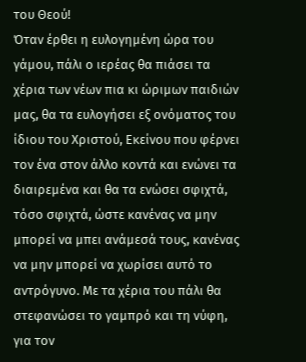του Θεού!
Όταν έρθει η ευλογημένη ώρα του γάμου, πάλι ο ιερέας θα πιάσει τα χέρια των νέων πια κι ώριμων παιδιών μας, θα τα ευλογήσει εξ ονόματος του ίδιου του Χριστού, Εκείνου που φέρνει τον ένα στον άλλο κοντά και ενώνει τα διαιρεμένα και θα τα ενώσει σφιχτά, τόσο σφιχτά, ώστε κανένας να μην  μπορεί να μπει ανάμεσά τους, κανένας να μην μπορεί να χωρίσει αυτό το αντρόγυνο. Με τα χέρια του πάλι θα στεφανώσει το γαμπρό και τη νύφη, για τον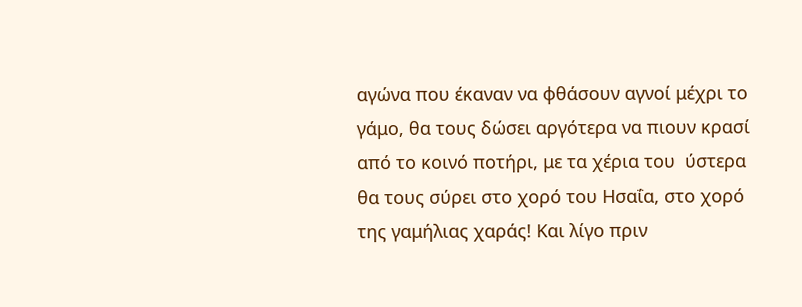αγώνα που έκαναν να φθάσουν αγνοί μέχρι το γάμο, θα τους δώσει αργότερα να πιουν κρασί από το κοινό ποτήρι, με τα χέρια του  ύστερα θα τους σύρει στο χορό του Ησαΐα, στο χορό της γαμήλιας χαράς! Και λίγο πριν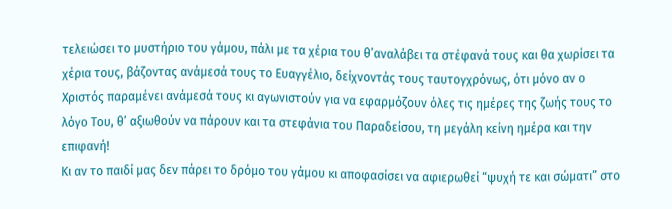τελειώσει το μυστήριο του γάμου, πάλι με τα χέρια του θ’αναλάβει τα στέφανά τους και θα χωρίσει τα χέρια τους, βάζοντας ανάμεσά τους το Ευαγγέλιο, δείχνοντάς τους ταυτογχρόνως, ότι μόνο αν ο Χριστός παραμένει ανάμεσά τους κι αγωνιστούν για να εφαρμόζουν όλες τις ημέρες της ζωής τους το λόγο Του, θ’ αξιωθούν να πάρουν και τα στεφάνια του Παραδείσου, τη μεγάλη κείνη ημέρα και την επιφανή!
Κι αν το παιδί μας δεν πάρει το δρόμο του γάμου κι αποφασίσει να αφιερωθεί “ψυχή τε και σώματι” στο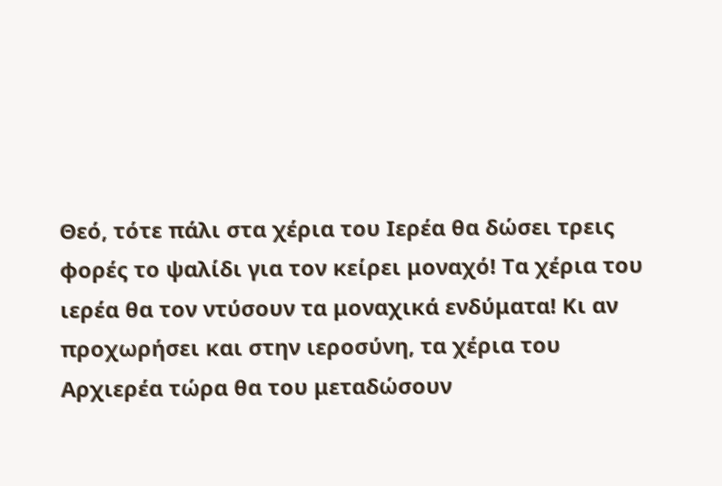Θεό, τότε πάλι στα χέρια του Ιερέα θα δώσει τρεις φορές το ψαλίδι για τον κείρει μοναχό! Τα χέρια του ιερέα θα τον ντύσουν τα μοναχικά ενδύματα! Κι αν προχωρήσει και στην ιεροσύνη, τα χέρια του Αρχιερέα τώρα θα του μεταδώσουν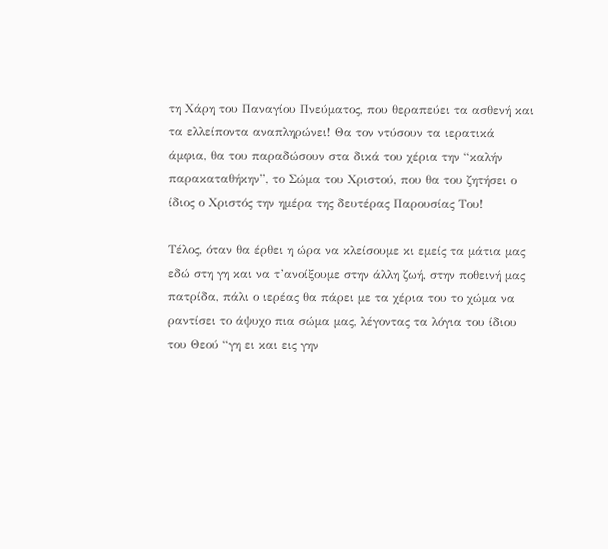τη Χάρη του Παναγίου Πνεύματος, που θεραπεύει τα ασθενή και τα ελλείποντα αναπληρώνει! Θα τον ντύσουν τα ιερατικά άμφια, θα του παραδώσουν στα δικά του χέρια την “καλήν παρακαταθήκην”, το Σώμα του Χριστού, που θα του ζητήσει ο ίδιος ο Χριστός την ημέρα της δευτέρας Παρουσίας Του!

Τέλος, όταν θα έρθει η ώρα να κλείσουμε κι εμείς τα μάτια μας εδώ στη γη και να τ’ανοίξουμε στην άλλη ζωή, στην ποθεινή μας πατρίδα, πάλι ο ιερέας θα πάρει με τα χέρια του το χώμα να ραντίσει το άψυχο πια σώμα μας, λέγοντας τα λόγια του ίδιου του Θεού “γη ει και εις γην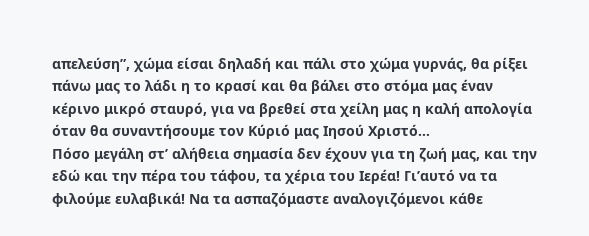απελεύση”, χώμα είσαι δηλαδή και πάλι στο χώμα γυρνάς, θα ρίξει πάνω μας το λάδι η το κρασί και θα βάλει στο στόμα μας έναν κέρινο μικρό σταυρό, για να βρεθεί στα χείλη μας η καλή απολογία όταν θα συναντήσουμε τον Κύριό μας Ιησού Χριστό…
Πόσο μεγάλη στ’ αλήθεια σημασία δεν έχουν για τη ζωή μας, και την εδώ και την πέρα του τάφου, τα χέρια του Ιερέα! Γι’αυτό να τα φιλούμε ευλαβικά! Να τα ασπαζόμαστε αναλογιζόμενοι κάθε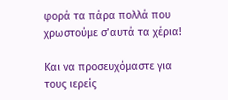φορά τα πάρα πολλά που χρωστούμε σ’αυτά τα χέρια!

Και να προσευχόμαστε για τους ιερείς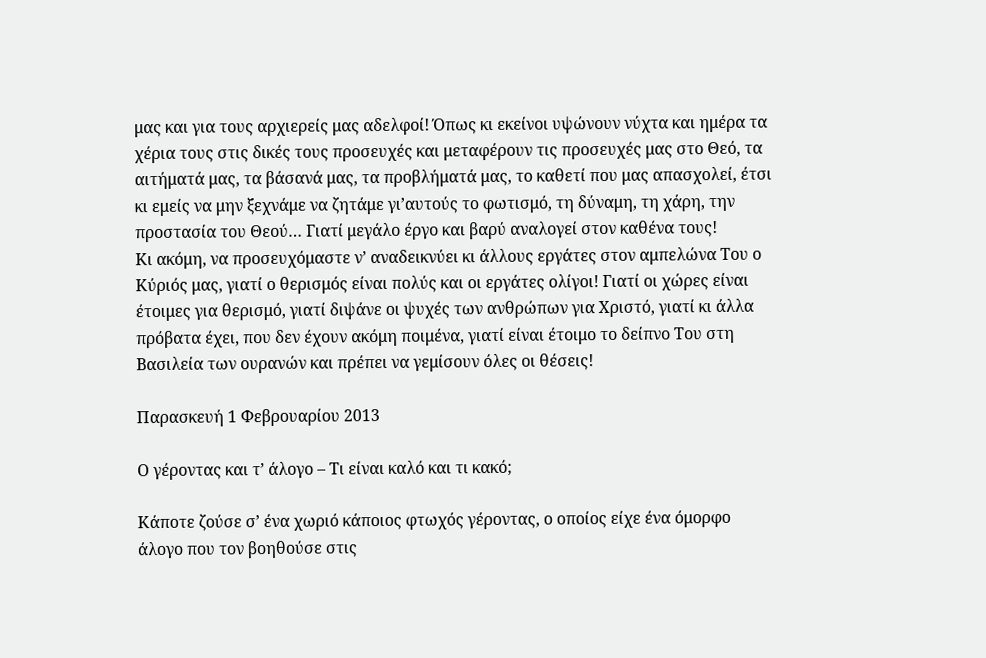μας και για τους αρχιερείς μας αδελφοί! Όπως κι εκείνοι υψώνουν νύχτα και ημέρα τα χέρια τους στις δικές τους προσευχές και μεταφέρουν τις προσευχές μας στο Θεό, τα αιτήματά μας, τα βάσανά μας, τα προβλήματά μας, το καθετί που μας απασχολεί, έτσι κι εμείς να μην ξεχνάμε να ζητάμε γι’αυτούς το φωτισμό, τη δύναμη, τη χάρη, την προστασία του Θεού… Γιατί μεγάλο έργο και βαρύ αναλογεί στον καθένα τους!
Κι ακόμη, να προσευχόμαστε ν’ αναδεικνύει κι άλλους εργάτες στον αμπελώνα Του ο Κύριός μας, γιατί ο θερισμός είναι πολύς και οι εργάτες ολίγοι! Γιατί οι χώρες είναι έτοιμες για θερισμό, γιατί διψάνε οι ψυχές των ανθρώπων για Χριστό, γιατί κι άλλα πρόβατα έχει, που δεν έχουν ακόμη ποιμένα, γιατί είναι έτοιμο το δείπνο Του στη  Βασιλεία των ουρανών και πρέπει να γεμίσουν όλες οι θέσεις!

Παρασκευή 1 Φεβρουαρίου 2013

Ο γέροντας και τ’ άλογο – Τι είναι καλό και τι κακό;

Κάποτε ζούσε σ’ ένα χωριό κάποιος φτωχός γέροντας, ο οποίος είχε ένα όμορφο άλογο που τον βοηθούσε στις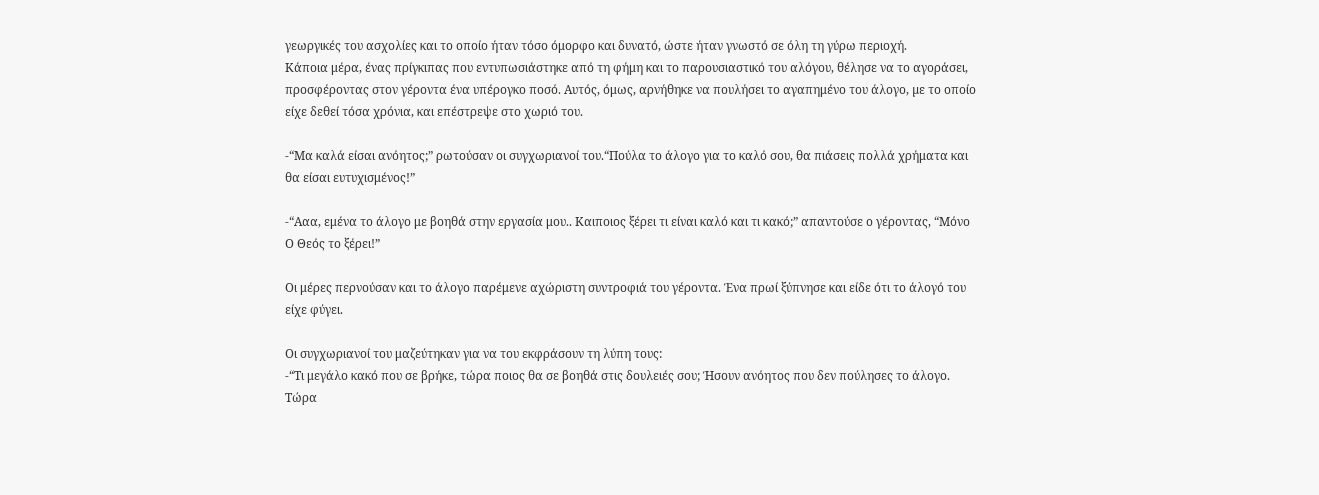γεωργικές του ασχολίες και το οποίο ήταν τόσο όμορφο και δυνατό, ώστε ήταν γνωστό σε όλη τη γύρω περιοχή.
Κάποια μέρα, ένας πρίγκιπας που εντυπωσιάστηκε από τη φήμη και το παρουσιαστικό του αλόγου, θέλησε να το αγοράσει, προσφέροντας στον γέροντα ένα υπέρογκο ποσό. Αυτός, όμως, αρνήθηκε να πουλήσει το αγαπημένο του άλογο, µε το οποίο είχε δεθεί τόσα χρόνια, και επέστρεψε στο χωριό του.

-“Μα καλά είσαι ανόητος;” ρωτούσαν οι συγχωριανοί του.“Πούλα το άλογο για το καλό σου, θα πιάσεις πολλά χρήματα και θα είσαι ευτυχισμένος!”

-“Ααα, εμένα το άλογο με βοηθά στην εργασία μου.. Καιποιος ξέρει τι είναι καλό και τι κακό;” απαντούσε ο γέροντας, “Μόνο Ο Θεός το ξέρει!”

Οι μέρες περνούσαν και το άλογο παρέμενε αχώριστη συντροφιά του γέροντα. Ένα πρωί ξύπνησε και είδε ότι το άλογό του είχε φύγει.

Οι συγχωριανοί του μαζεύτηκαν για να του εκφράσουν τη λύπη τους:
-“Τι μεγάλο κακό που σε βρήκε, τώρα ποιος θα σε βοηθά στις δουλειές σου; Ήσουν ανόητος που δεν πούλησες το άλογο.
Τώρα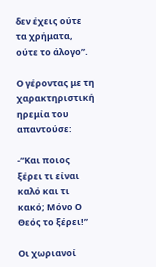δεν έχεις ούτε τα χρήματα, ούτε το άλογο”.

Ο γέροντας με τη χαρακτηριστική ηρεμία του απαντούσε:

-“Και ποιος ξέρει τι είναι καλό και τι κακό; Μόνο Ο Θεός το ξέρει!”

Οι χωριανοί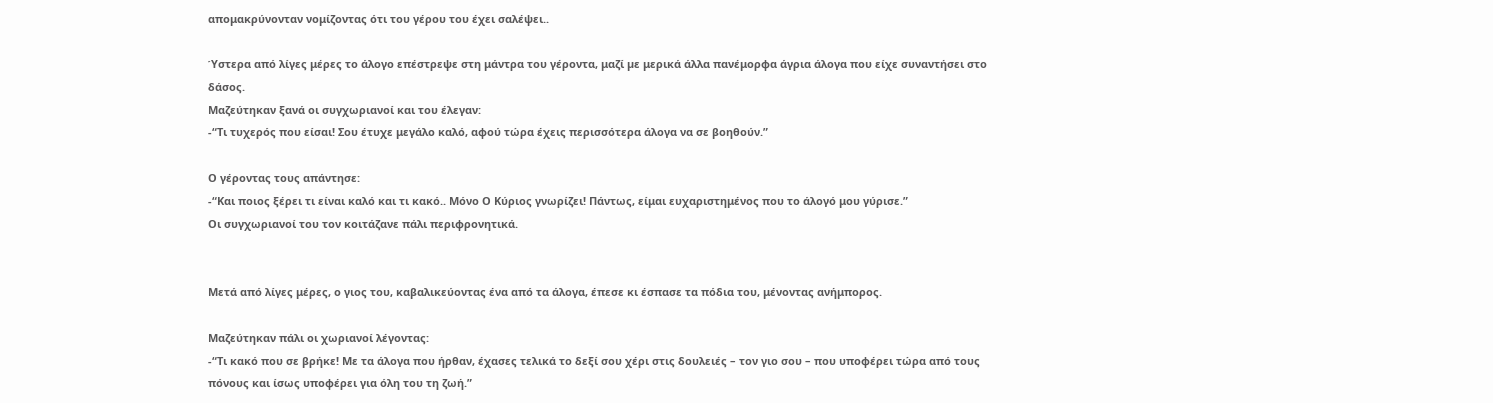απομακρύνονταν νομίζοντας ότι του γέρου του έχει σαλέψει..

Ύστερα από λίγες μέρες το άλογο επέστρεψε στη μάντρα του γέροντα, μαζί µε μερικά άλλα πανέμορφα άγρια άλογα που είχε συναντήσει στο δάσος.
Μαζεύτηκαν ξανά οι συγχωριανοί και του έλεγαν:
-“Τι τυχερός που είσαι! Σου έτυχε μεγάλο καλό, αφού τώρα έχεις περισσότερα άλογα να σε βοηθούν.”

Ο γέροντας τους απάντησε:
-“Και ποιος ξέρει τι είναι καλό και τι κακό.. Μόνο Ο Κύριος γνωρίζει! Πάντως, είμαι ευχαριστημένος που το άλογό μου γύρισε.”
Οι συγχωριανοί του τον κοιτάζανε πάλι περιφρονητικά.


Μετά από λίγες μέρες, ο γιος του, καβαλικεύοντας ένα από τα άλογα, έπεσε κι έσπασε τα πόδια του, μένοντας ανήμπορος.

Μαζεύτηκαν πάλι οι χωριανοί λέγοντας:
-“Τι κακό που σε βρήκε! Με τα άλογα που ήρθαν, έχασες τελικά το δεξί σου χέρι στις δουλειές – τον γιο σου – που υποφέρει τώρα από τους πόνους και ίσως υποφέρει για όλη του τη ζωή.”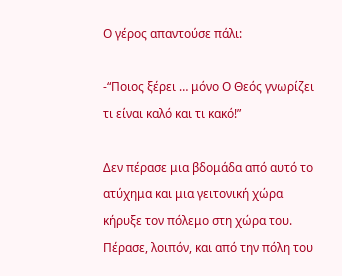Ο γέρος απαντούσε πάλι:

-“Ποιος ξέρει … μόνο Ο Θεός γνωρίζει τι είναι καλό και τι κακό!”

Δεν πέρασε μια βδομάδα από αυτό το ατύχημα και μια γειτονική χώρα κήρυξε τον πόλεμο στη χώρα του. Πέρασε, λοιπόν, και από την πόλη του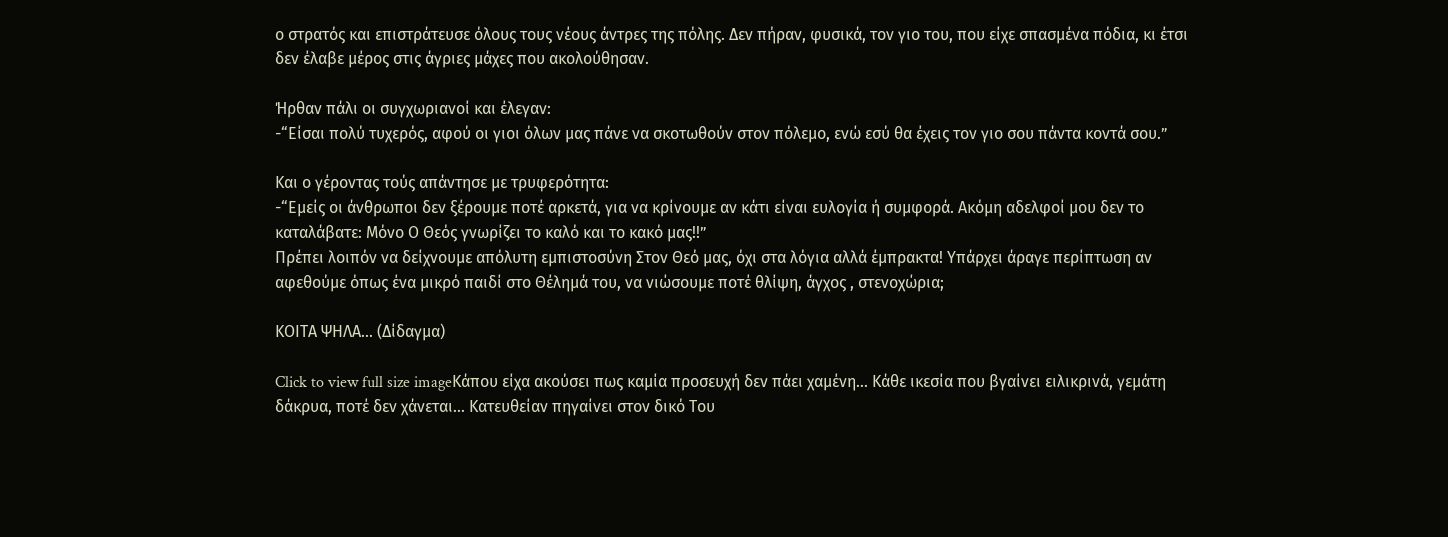ο στρατός και επιστράτευσε όλους τους νέους άντρες της πόλης. Δεν πήραν, φυσικά, τον γιο του, που είχε σπασμένα πόδια, κι έτσι δεν έλαβε μέρος στις άγριες μάχες που ακολούθησαν.

Ήρθαν πάλι οι συγχωριανοί και έλεγαν:
-“Είσαι πολύ τυχερός, αφού οι γιοι όλων μας πάνε να σκοτωθούν στον πόλεμο, ενώ εσύ θα έχεις τον γιο σου πάντα κοντά σου.”

Και ο γέροντας τούς απάντησε με τρυφερότητα:
-“Εμείς οι άνθρωποι δεν ξέρουμε ποτέ αρκετά, για να κρίνουμε αν κάτι είναι ευλογία ή συμφορά. Ακόμη αδελφοί μου δεν το καταλάβατε: Μόνο Ο Θεός γνωρίζει το καλό και το κακό μας!!”
Πρέπει λοιπόν να δείχνουμε απόλυτη εμπιστοσύνη Στον Θεό μας, όχι στα λόγια αλλά έμπρακτα! Υπάρχει άραγε περίπτωση αν αφεθούμε όπως ένα μικρό παιδί στο Θέλημά του, να νιώσουμε ποτέ θλίψη, άγχος , στενοχώρια;

ΚΟΙΤΑ ΨΗΛΑ... (Δίδαγμα)

Click to view full size imageΚάπου είχα ακούσει πως καμία προσευχή δεν πάει χαμένη... Κάθε ικεσία που βγαίνει ειλικρινά, γεμάτη δάκρυα, ποτέ δεν χάνεται... Κατευθείαν πηγαίνει στον δικό Του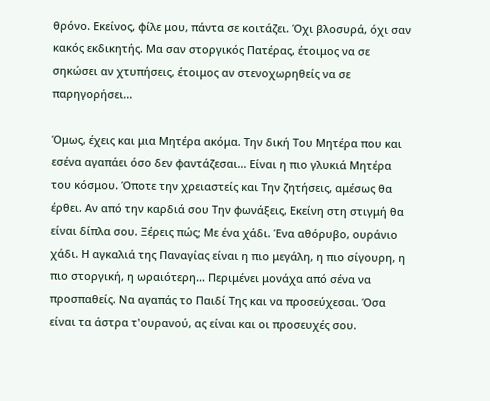θρόνο. Εκείνος, φίλε μου, πάντα σε κοιτάζει. Όχι βλοσυρά, όχι σαν κακός εκδικητής. Μα σαν στοργικός Πατέρας, έτοιμος να σε σηκώσει αν χτυπήσεις, έτοιμος αν στενοχωρηθείς να σε παρηγορήσει...

Όμως, έχεις και μια Μητέρα ακόμα. Την δική Του Μητέρα που και εσένα αγαπάει όσο δεν φαντάζεσαι... Είναι η πιο γλυκιά Μητέρα του κόσμου. Όποτε την χρειαστείς και Την ζητήσεις, αμέσως θα έρθει. Αν από την καρδιά σου Την φωνάξεις, Εκείνη στη στιγμή θα είναι δίπλα σου. Ξέρεις πώς; Με ένα χάδι. Ένα αθόρυβο, ουράνιο χάδι. Η αγκαλιά της Παναγίας είναι η πιο μεγάλη, η πιο σίγουρη, η πιο στοργική, η ωραιότερη... Περιμένει μονάχα από σένα να προσπαθείς. Να αγαπάς το Παιδί Της και να προσεύχεσαι. Όσα είναι τα άστρα τ'ουρανού, ας είναι και οι προσευχές σου.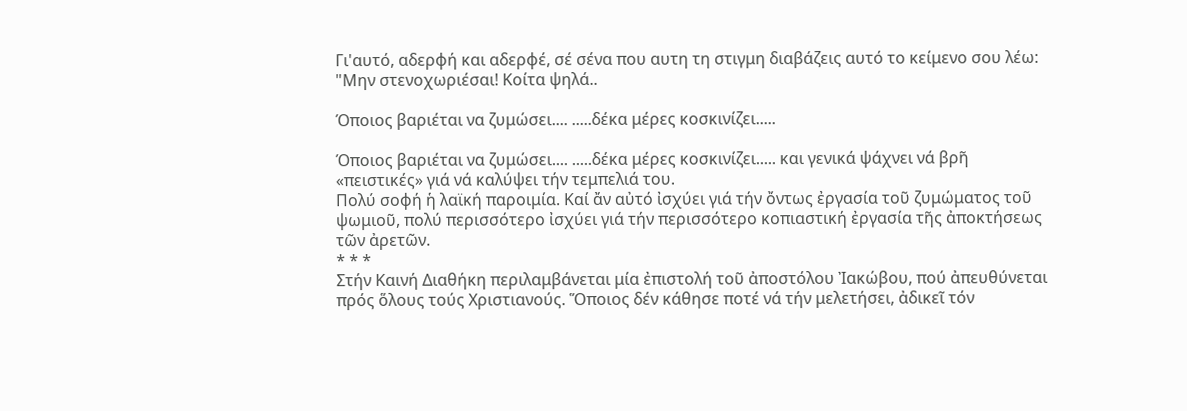Γι'αυτό, αδερφή και αδερφέ, σέ σένα που αυτη τη στιγμη διαβάζεις αυτό το κείμενο σου λέω: "Μην στενοχωριέσαι! Κοίτα ψηλά..

Όποιος βαριέται να ζυμώσει.... .....δέκα μέρες κοσκινίζει.....

Όποιος βαριέται να ζυμώσει.... .....δέκα μέρες κοσκινίζει..... και γενικά ψάχνει νά βρῆ «πειστικές» γιά νά καλύψει τήν τεμπελιά του.
Πολύ σοφή ἡ λαϊκή παροιμία. Καί ἄν αὐτό ἰσχύει γιά τήν ὄντως ἐργασία τοῦ ζυμώματος τοῦ ψωμιοῦ, πολύ περισσότερο ἰσχύει γιά τήν περισσότερο κοπιαστική ἐργασία τῆς ἀποκτήσεως τῶν ἀρετῶν.
* * *
Στήν Καινή Διαθήκη περιλαμβάνεται μία ἐπιστολή τοῦ ἀποστόλου Ἰακώβου, πού ἀπευθύνεται πρός ὅλους τούς Χριστιανούς. Ὅποιος δέν κάθησε ποτέ νά τήν μελετήσει, ἀδικεῖ τόν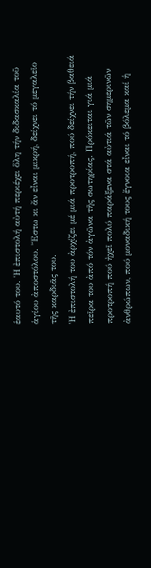ἑαυτό του. Ἡ ἐπιστολή αὐτή περιέχει ὅλη τήν διδασκαλία τοῦ ἁγίου ἀποστόλου. Ἔστω κι ἄν εἶναι μικρή, δείχνει τό μεγαλεῖο τῆς καρδιᾶς του.
Ἡ ἐπιστολή του ἀρχίζει μέ μιά προτροπή, πού δείχνει τήν βαθειά πεῖρα του ἀπό τόν ἀγῶνα τῆς σωτηρίας. Πρόκειται γιά μιά προτροπή πού ἠχεῖ πολύ παράξενα στά αὐτιά τῶν σημερινῶν ἀνθρώπων, πού μοναδική τους ἔγνοια εἶναι τό βόλεμα καί ἡ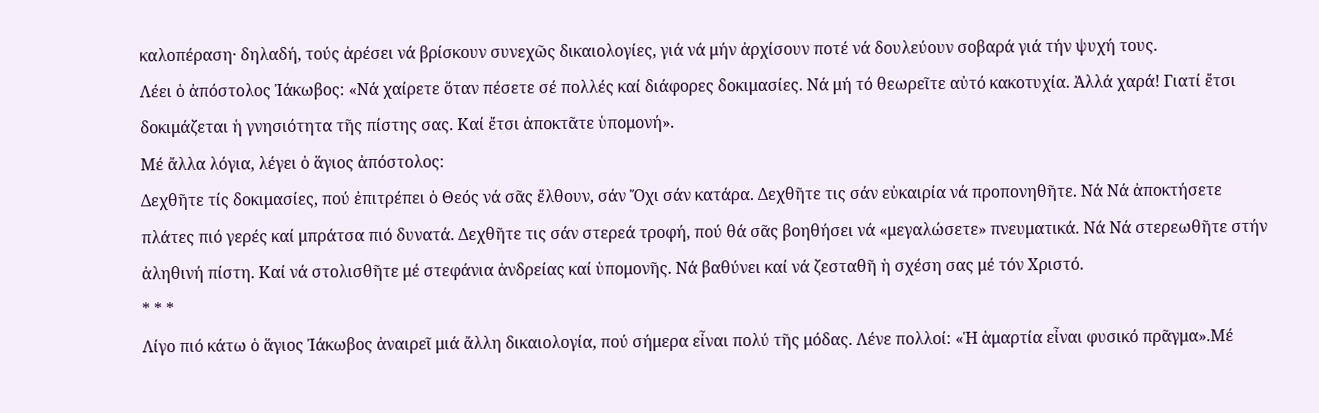καλοπέραση· δηλαδή, τούς ἀρέσει νά βρίσκουν συνεχῶς δικαιολογίες, γιά νά μήν ἀρχίσουν ποτέ νά δουλεύουν σοβαρά γιά τήν ψυχή τους.
Λέει ὁ ἀπόστολος Ἰάκωβος: «Νά χαίρετε ὅταν πέσετε σέ πολλές καί διάφορες δοκιμασίες. Νά μή τό θεωρεῖτε αὐτό κακοτυχία. Ἀλλά χαρά! Γιατί ἔτσι δοκιμάζεται ἡ γνησιότητα τῆς πίστης σας. Καί ἔτσι ἀποκτᾶτε ὑπομονή».
Μέ ἄλλα λόγια, λέγει ὁ ἅγιος ἀπόστολος:
Δεχθῆτε τίς δοκιμασίες, πού ἐπιτρέπει ὁ Θεός νά σᾶς ἔλθουν, σάν Ὄχι σάν κατάρα. Δεχθῆτε τις σάν εὐκαιρία νά προπονηθῆτε. Νά Νά ἀποκτήσετε πλάτες πιό γερές καί μπράτσα πιό δυνατά. Δεχθῆτε τις σάν στερεά τροφή, πού θά σᾶς βοηθήσει νά «μεγαλώσετε» πνευματικά. Νά Νά στερεωθῆτε στήν ἀληθινή πίστη. Καί νά στολισθῆτε μέ στεφάνια ἀνδρείας καί ὑπομονῆς. Νά βαθύνει καί νά ζεσταθῆ ἡ σχέση σας μέ τόν Χριστό.
* * *
Λίγο πιό κάτω ὁ ἅγιος Ἰάκωβος ἀναιρεῖ μιά ἄλλη δικαιολογία, πού σήμερα εἶναι πολύ τῆς μόδας. Λένε πολλοί: «Ἡ ἁμαρτία εἶναι φυσικό πρᾶγμα».Μέ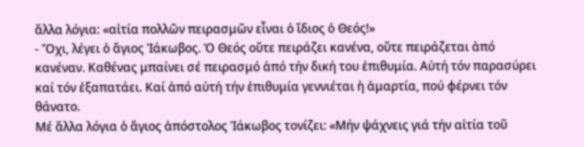ἄλλα λόγια: «αἰτία πολλῶν πειρασμῶν εἶναι ὁ ἴδιος ὁ Θεός!»
- Ὄχι, λέγει ὁ ἅγιος Ἰάκωβος. Ὁ Θεός οὔτε πειράζει κανένα, οὔτε πειράζεται ἀπό κανέναν. Καθένας μπαίνει σέ πειρασμό ἀπό τήν δική του ἐπιθυμία. Αὐτή τόν παρασύρει καί τόν ἐξαπατάει. Καί ἀπό αὐτή τήν ἐπιθυμία γεννιέται ἡ ἁμαρτία, πού φέρνει τόν θάνατο.
Μέ ἄλλα λόγια ὁ ἅγιος ἀπόστολος Ἰάκωβος τονίζει: «Μήν ψάχνεις γιά τήν αἰτία τοῦ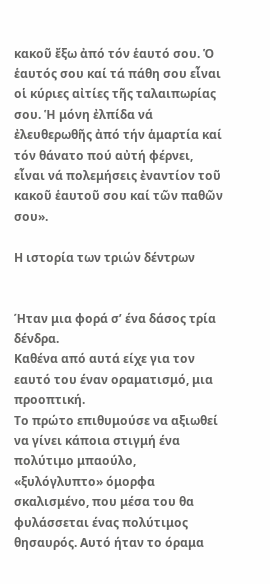κακοῦ ἔξω ἀπό τόν ἑαυτό σου. Ὁ ἑαυτός σου καί τά πάθη σου εἶναι οἱ κύριες αἰτίες τῆς ταλαιπωρίας σου. Ἡ μόνη ἐλπίδα νά ἐλευθερωθῆς ἀπό τήν ἁμαρτία καί τόν θάνατο πού αὐτή φέρνει, εἶναι νά πολεμήσεις ἐναντίον τοῦ κακοῦ ἑαυτοῦ σου καί τῶν παθῶν σου».

Η ιστορία των τριών δέντρων


Ήταν μια φορά σ’ ένα δάσος τρία δένδρα.
Καθένα από αυτά είχε για τον εαυτό του έναν οραματισμό, μια προοπτική.
Το πρώτο επιθυμούσε να αξιωθεί να γίνει κάποια στιγμή ένα πολύτιμο μπαούλο, «ξυλόγλυπτο» όμορφα σκαλισμένο, που μέσα του θα φυλάσσεται ένας πολύτιμος θησαυρός. Αυτό ήταν το όραμα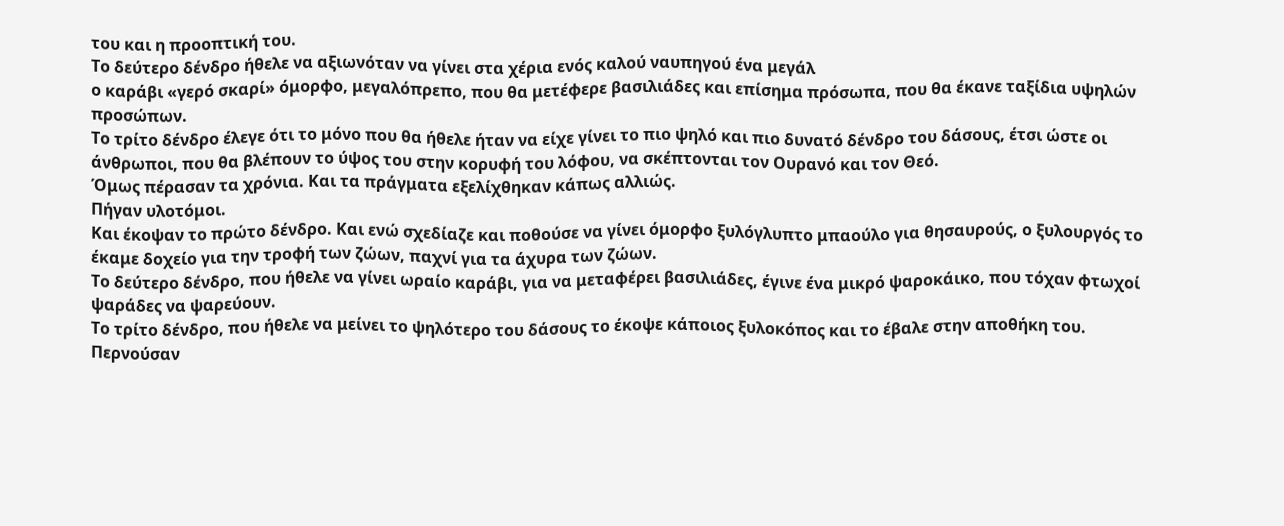του και η προοπτική του.
Το δεύτερο δένδρο ήθελε να αξιωνόταν να γίνει στα χέρια ενός καλού ναυπηγού ένα μεγάλ
ο καράβι «γερό σκαρί» όμορφο, μεγαλόπρεπο, που θα μετέφερε βασιλιάδες και επίσημα πρόσωπα, που θα έκανε ταξίδια υψηλών προσώπων.
Το τρίτο δένδρο έλεγε ότι το μόνο που θα ήθελε ήταν να είχε γίνει το πιο ψηλό και πιο δυνατό δένδρο του δάσους, έτσι ώστε οι άνθρωποι, που θα βλέπουν το ύψος του στην κορυφή του λόφου, να σκέπτονται τον Ουρανό και τον Θεό.
Όμως πέρασαν τα χρόνια. Και τα πράγματα εξελίχθηκαν κάπως αλλιώς.
Πήγαν υλοτόμοι.
Και έκοψαν το πρώτο δένδρο. Και ενώ σχεδίαζε και ποθούσε να γίνει όμορφο ξυλόγλυπτο μπαούλο για θησαυρούς, ο ξυλουργός το έκαμε δοχείο για την τροφή των ζώων, παχνί για τα άχυρα των ζώων.
Το δεύτερο δένδρο, που ήθελε να γίνει ωραίο καράβι, για να μεταφέρει βασιλιάδες, έγινε ένα μικρό ψαροκάικο, που τόχαν φτωχοί ψαράδες να ψαρεύουν.
Το τρίτο δένδρο, που ήθελε να μείνει το ψηλότερο του δάσους το έκοψε κάποιος ξυλοκόπος και το έβαλε στην αποθήκη του.
Περνούσαν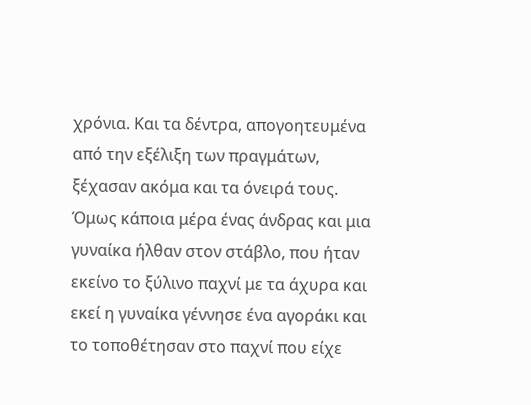χρόνια. Και τα δέντρα, απογοητευμένα από την εξέλιξη των πραγμάτων, ξέχασαν ακόμα και τα όνειρά τους.
Όμως κάποια μέρα ένας άνδρας και μια γυναίκα ήλθαν στον στάβλο, που ήταν εκείνο το ξύλινο παχνί με τα άχυρα και εκεί η γυναίκα γέννησε ένα αγοράκι και το τοποθέτησαν στο παχνί που είχε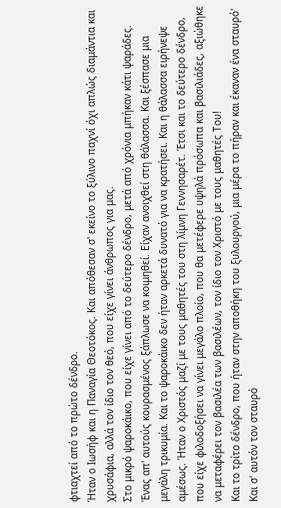φτιαχτεί από το πρώτο δένδρο.
Ήταν ο Ιωσήφ και η Παναγία Θεοτόκος. Και απόθεσαν σ' εκείνο το ξύλινο παχνί όχι απλώς διαμάντια και χρυσάφια, αλλά τον ίδιο τον θεό, που είχε γίνει άνθρωπος για μας.
Στο μικρό ψαροκάικο, που είχε γίνει από το δεύτερο δένδρο, μετά από χρόνια μπήκαν κάτι ψαράδες. Ένας απ' αυτούς κουρασμένος ξάπλωσε να κοιμηθεί. Είχαν ανοιχθεί στη θάλασσα. Και ξέσπασε μια μεγάλη τρικυμία. Και το ψαροκάικο δεν ήταν αρκετά δυνατό για να κρατήσει. Και η θάλασσα ειρήνεψε αμέσως. Ήταν ο Χριστός μαζί με τους μαθητές του στη λίμνη Γεννησαρέτ. Έτσι και το δεύτερο δένδρο, που είχε φιλοδοξήσει να γίνει μεγάλο πλοίο, που θα μετέφερε υψηλά πρόσωπα και βασιλιάδες, αξιώθηκε να μεταφέρει τον βασιλέα των βασιλέων, τον ίδιο τον Χριστό με τους μαθητές Του!
Και το τρίτο δένδρο, που ήταν στην αποθήκη του ξυλουργού, μια μέρα το πήραν και έκαναν ένα σταυρό' Και σ' αυτόν τον σταυρό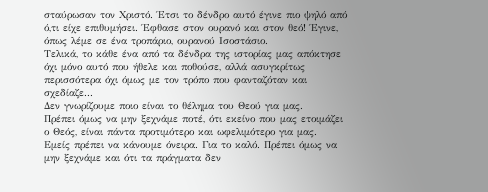σταύρωσαν τον Χριστό. Έτσι το δένδρο αυτό έγινε πιο ψηλό από ό,τι είχε επιθυμήσει. Έφθασε στον ουρανό και στον θεό! Έγινε, όπως λέμε σε ένα τροπάριο, ουρανού Ισοστάσιο.
Τελικά, το κάθε ένα από τα δένδρα της ιστορίας μας απόκτησε όχι μόνο αυτό που ήθελε και ποθούσε, αλλά ασυγκρίτως περισσότερα όχι όμως με τον τρόπο που φανταζόταν και σχεδίαζε...
Δεν γνωρίζουμε ποιο είναι το θέλημα του Θεού για μας.
Πρέπει όμως να μην ξεχνάμε ποτέ, ότι εκείνο που μας ετοιμάζει ο Θεός, είναι πάντα προτιμότερο και ωφελιμότερο για μας.
Εμείς πρέπει να κάνουμε όνειρα. Για το καλό. Πρέπει όμως να μην ξεχνάμε και ότι τα πράγματα δεν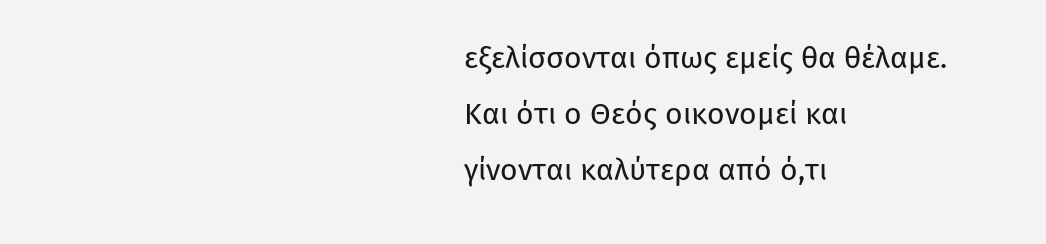εξελίσσονται όπως εμείς θα θέλαμε. Και ότι ο Θεός οικονομεί και γίνονται καλύτερα από ό,τι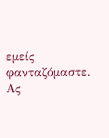εμείς φανταζόμαστε.
Ας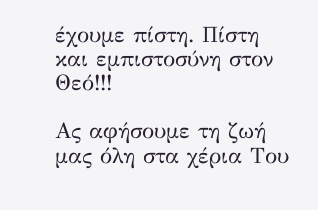έχουμε πίστη. Πίστη και εμπιστοσύνη στον Θεό!!!

Ας αφήσουμε τη ζωή μας όλη στα χέρια Του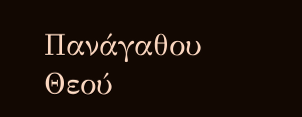Πανάγαθου Θεού